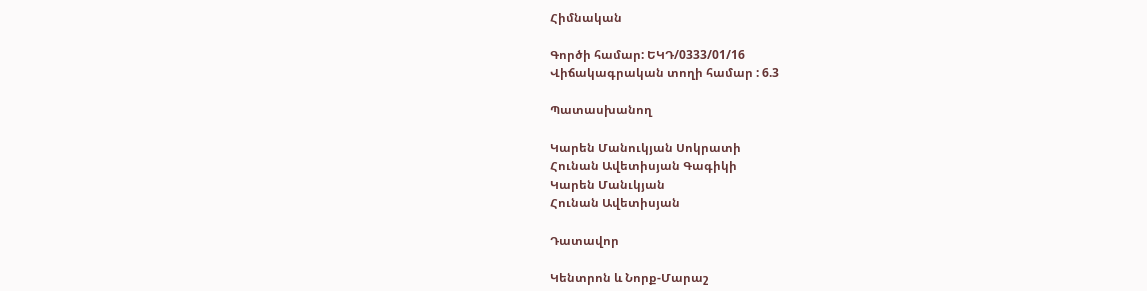Հիմնական

Գործի համար: ԵԿԴ/0333/01/16
Վիճակագրական տողի համար : 6.3

Պատասխանող

Կարեն Մանուկյան Սոկրատի
Հունան Ավետիսյան Գագիկի
Կարեն Մանւկյան
Հունան Ավետիսյան

Դատավոր

Կենտրոն և Նորք-Մարաշ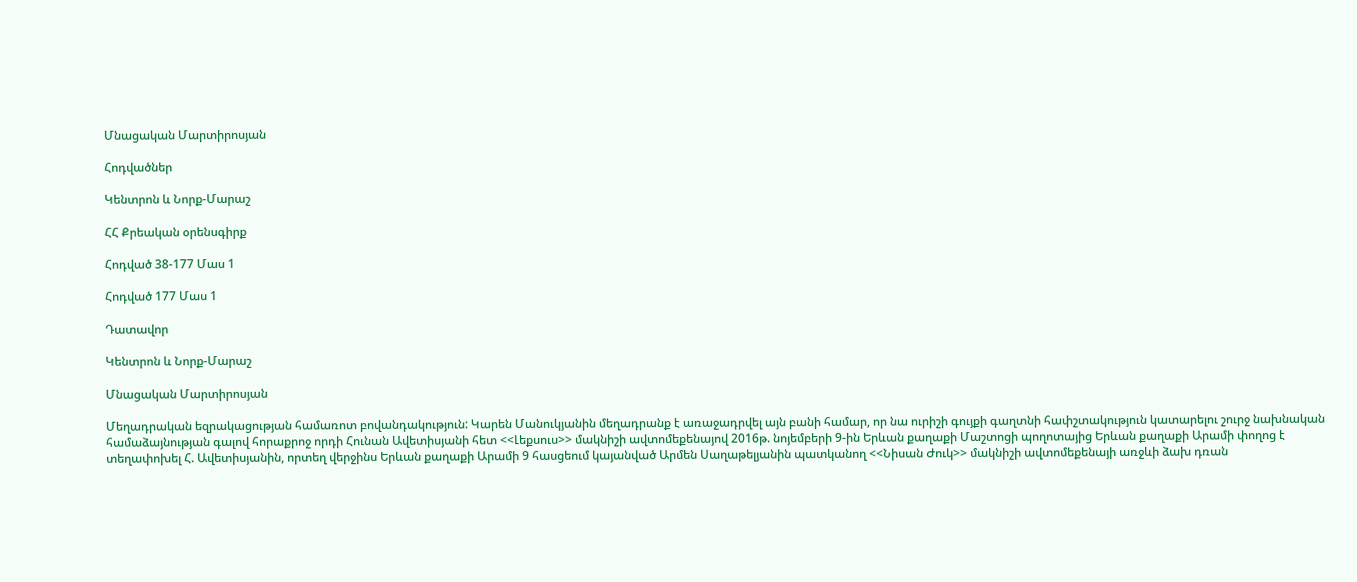Մնացական Մարտիրոսյան

Հոդվածներ

Կենտրոն և Նորք-Մարաշ

ՀՀ Քրեական օրենսգիրք

Հոդված 38-177 Մաս 1

Հոդված 177 Մաս 1

Դատավոր

Կենտրոն և Նորք-Մարաշ

Մնացական Մարտիրոսյան

Մեղադրական եզրակացության համառոտ բովանդակություն: Կարեն Մանուկյանին մեղադրանք է առաջադրվել այն բանի համար, որ նա ուրիշի գույքի գաղտնի հափշտակություն կատարելու շուրջ նախնական համաձայնության գալով հորաքրոջ որդի Հունան Ավետիսյանի հետ <<Լեքսուս>> մակնիշի ավտոմեքենայով 2016թ. նոյեմբերի 9-ին Երևան քաղաքի Մաշտոցի պողոտայից Երևան քաղաքի Արամի փողոց է տեղափոխել Հ. Ավետիսյանին, որտեղ վերջինս Երևան քաղաքի Արամի 9 հասցեում կայանված Արմեն Սաղաթելյանին պատկանող <<Նիսան Ժուկ>> մակնիշի ավտոմեքենայի առջևի ձախ դռան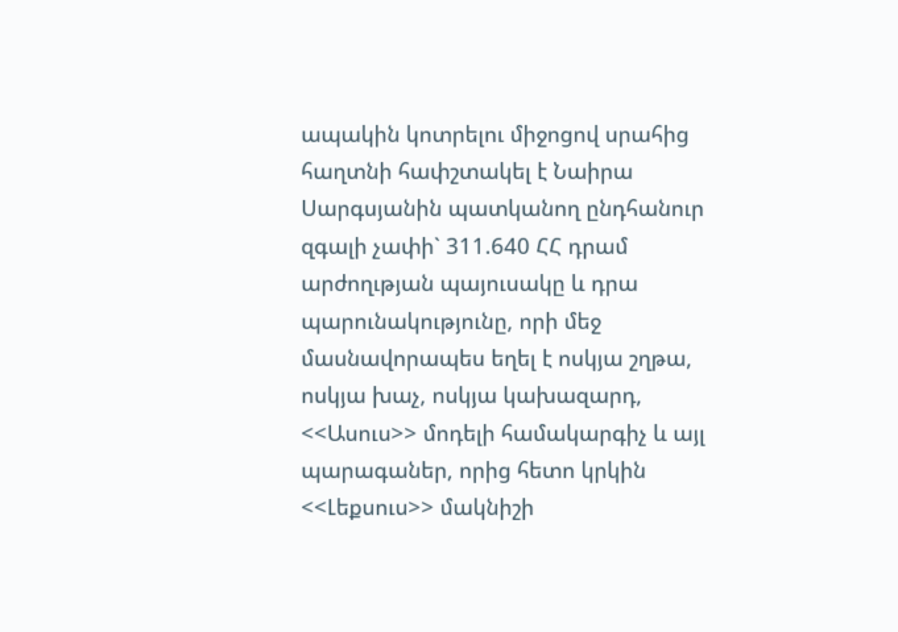ապակին կոտրելու միջոցով սրահից հաղտնի հափշտակել է Նաիրա Սարգսյանին պատկանող ընդհանուր զգալի չափի` 311.640 ՀՀ դրամ արժողւթյան պայուսակը և դրա պարունակությունը, որի մեջ մասնավորապես եղել է ոսկյա շղթա, ոսկյա խաչ, ոսկյա կախազարդ, <<Ասուս>> մոդելի համակարգիչ և այլ պարագաներ, որից հետո կրկին <<Լեքսուս>> մակնիշի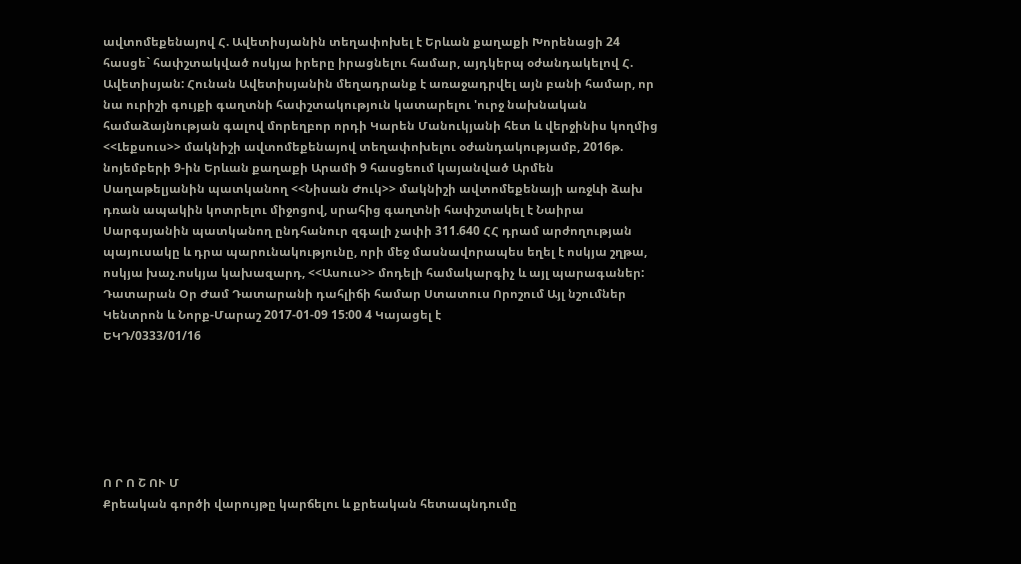ավտոմեքենայով Հ. Ավետիսյանին տեղափոխել է Երևան քաղաքի Խորենացի 24 հասցե` հափշտակված ոսկյա իրերը իրացնելու համար, այդկերպ օժանդակելով Հ. Ավետիսյան: Հունան Ավետիսյանին մեղադրանք է առաջադրվել այն բանի համար, որ նա ուրիշի գույքի գաղտնի հափշտակություն կատարելու 'ուրջ նախնական համաձայնության գալով մորեղբոր որդի Կարեն Մանուկյանի հետ և վերջինիս կողմից <<Լեքսուս>> մակնիշի ավտոմեքենայով տեղափոխելու օժանդակությամբ, 2016թ. նոյեմբերի 9-ին Երևան քաղաքի Արամի 9 հասցեում կայանված Արմեն Սաղաթելյանին պատկանող <<Նիսան Ժուկ>> մակնիշի ավտոմեքենայի առջևի ձախ դռան ապակին կոտրելու միջոցով, սրահից գաղտնի հափշտակել է Նաիրա Սարգսյանին պատկանող ընդհանուր զգալի չափի 311.640 ՀՀ դրամ արժողության պայուսակը և դրա պարունակությունը, որի մեջ մասնավորապես եղել է ոսկյա շղթա, ոսկյա խաչ.ոսկյա կախազարդ, <<Ասուս>> մոդելի համակարգիչ և այլ պարագաներ:
Դատարան Օր Ժամ Դատարանի դահլիճի համար Ստատուս Որոշում Այլ նշումներ
Կենտրոն և Նորք-Մարաշ 2017-01-09 15:00 4 Կայացել է
ԵԿԴ/0333/01/16






Ո Ր Ո Շ ՈՒ Մ
Քրեական գործի վարույթը կարճելու և քրեական հետապնդումը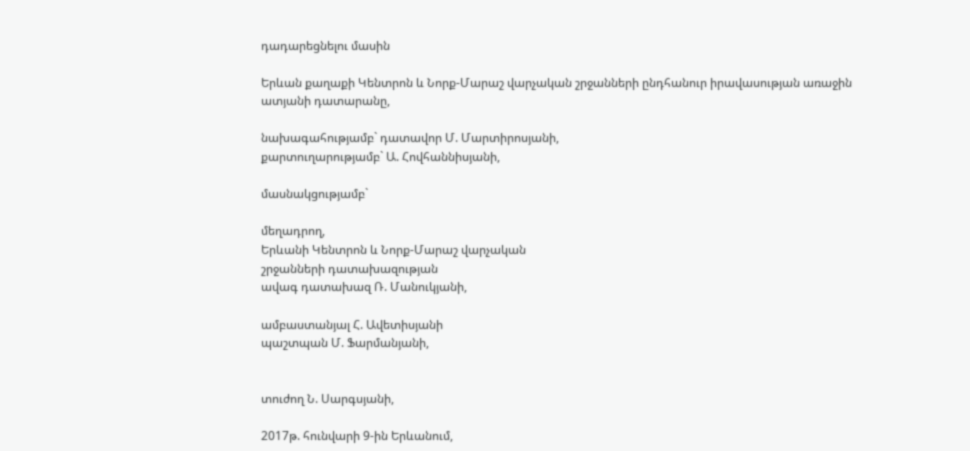դադարեցնելու մասին

Երևան քաղաքի Կենտրոն և Նորք-Մարաշ վարչական շրջանների ընդհանուր իրավասության առաջին ատյանի դատարանը,

նախագահությամբ` դատավոր Մ. Մարտիրոսյանի,
քարտուղարությամբ` Ա. Հովհաննիսյանի,

մասնակցությամբ`

մեղադրող,
Երևանի Կենտրոն և Նորք-Մարաշ վարչական
շրջանների դատախազության
ավագ դատախազ Ռ. Մանուկյանի,

ամբաստանյալ Հ. Ավետիսյանի
պաշտպան Մ. Ֆարմանյանի,


տուժող Ն. Սարգսյանի,

2017թ. հունվարի 9-ին Երևանում,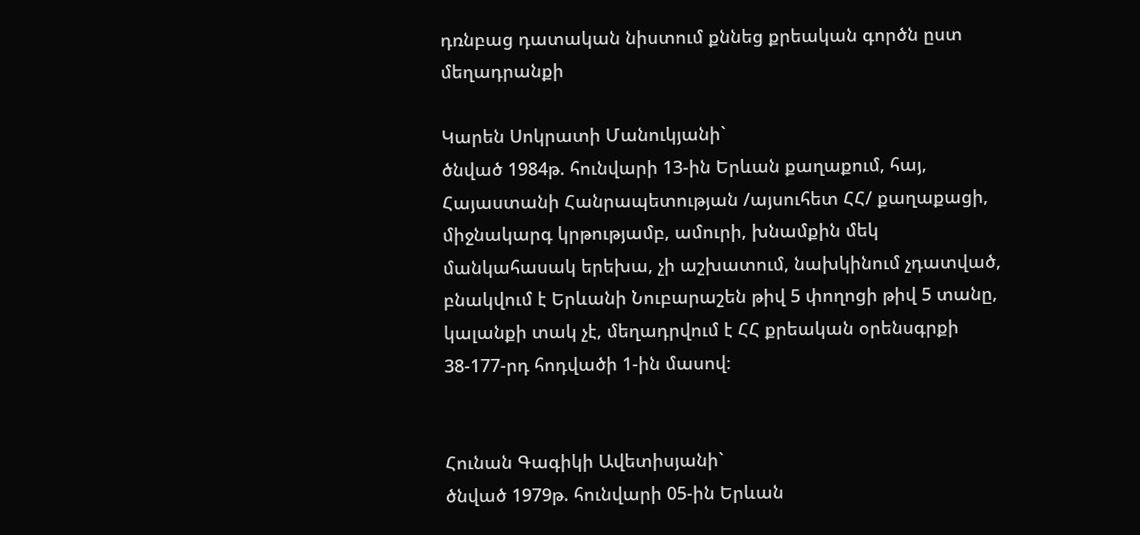դռնբաց դատական նիստում քննեց քրեական գործն ըստ մեղադրանքի

Կարեն Սոկրատի Մանուկյանի`
ծնված 1984թ. հունվարի 13-ին Երևան քաղաքում, հայ, Հայաստանի Հանրապետության /այսուհետ ՀՀ/ քաղաքացի, միջնակարգ կրթությամբ, ամուրի, խնամքին մեկ մանկահասակ երեխա, չի աշխատում, նախկինում չդատված, բնակվում է Երևանի Նուբարաշեն թիվ 5 փողոցի թիվ 5 տանը, կալանքի տակ չէ, մեղադրվում է ՀՀ քրեական օրենսգրքի 38-177-րդ հոդվածի 1-ին մասով։


Հունան Գագիկի Ավետիսյանի`
ծնված 1979թ. հունվարի 05-ին Երևան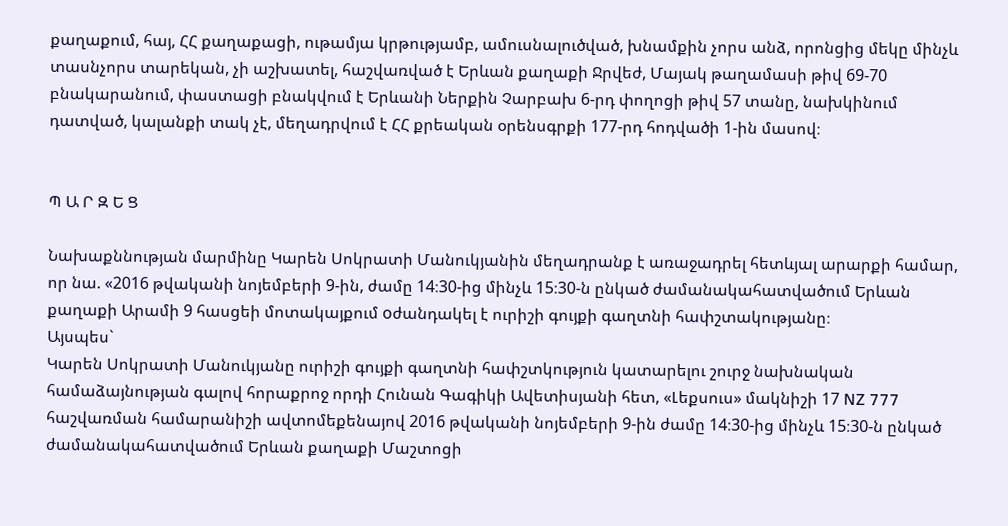քաղաքում, հայ, ՀՀ քաղաքացի, ութամյա կրթությամբ, ամուսնալուծված, խնամքին չորս անձ, որոնցից մեկը մինչև տասնչորս տարեկան, չի աշխատել, հաշվառված է Երևան քաղաքի Ջրվեժ, Մայակ թաղամասի թիվ 69-70 բնակարանում, փաստացի բնակվում է Երևանի Ներքին Չարբախ 6-րդ փողոցի թիվ 57 տանը, նախկինում դատված, կալանքի տակ չէ, մեղադրվում է ՀՀ քրեական օրենսգրքի 177-րդ հոդվածի 1-ին մասով։


Պ Ա Ր Զ Ե Ց

Նախաքննության մարմինը Կարեն Սոկրատի Մանուկյանին մեղադրանք է առաջադրել հետևյալ արարքի համար, որ նա. «2016 թվականի նոյեմբերի 9-ին, ժամը 14։30-ից մինչև 15։30-ն ընկած ժամանակահատվածում Երևան քաղաքի Արամի 9 հասցեի մոտակայքում oժանդակել է ուրիշի գույքի գաղտնի հափշտակությանը։
Այսպես`
Կարեն Սոկրատի Մանուկյանը ուրիշի գույքի գաղտնի հափշտկություն կատարելու շուրջ նախնական համաձայնության գալով հորաքրոջ որդի Հունան Գագիկի Ավետիսյանի հետ, «Լեքսուս» մակնիշի 17 NZ 777 հաշվառման համարանիշի ավտոմեքենայով 2016 թվականի նոյեմբերի 9-ին ժամը 14։30-ից մինչև 15։30-ն ընկած ժամանակահատվածում Երևան քաղաքի Մաշտոցի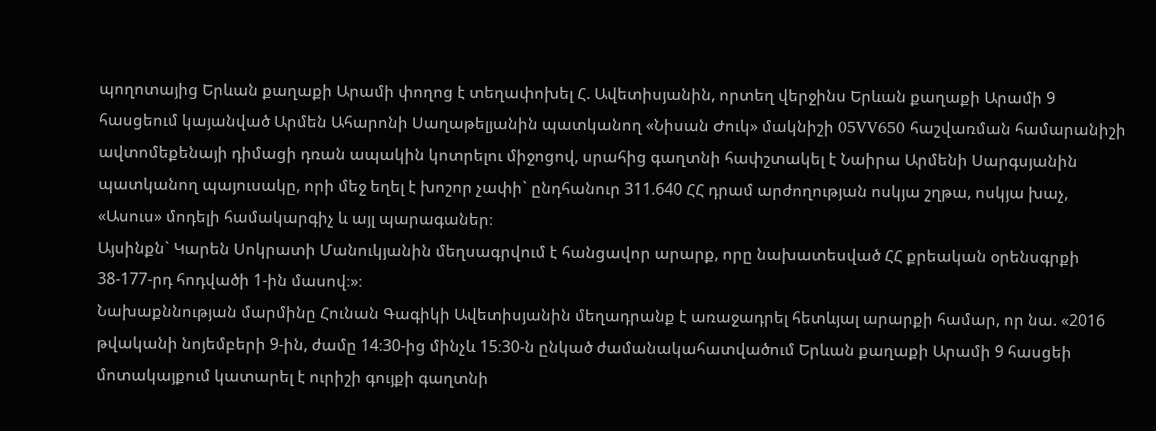պողոտայից Երևան քաղաքի Արամի փողոց է տեղափոխել Հ. Ավետիսյանին, որտեղ վերջինս Երևան քաղաքի Արամի 9 հասցեում կայանված Արմեն Ահարոնի Սաղաթելյանին պատկանող «Նիսան Ժուկ» մակնիշի 05VV650 հաշվառման համարանիշի ավտոմեքենայի դիմացի դռան ապակին կոտրելու միջոցով, սրահից գաղտնի հափշտակել է Նաիրա Արմենի Սարգսյանին պատկանող պայուսակը, որի մեջ եղել է խոշոր չափի` ընդհանուր 311.640 ՀՀ դրամ արժողության ոսկյա շղթա, ոսկյա խաչ, «Ասուս» մոդելի համակարգիչ և այլ պարագաներ։
Այսինքն` Կարեն Սոկրատի Մանուկյանին մեղսագրվում է հանցավոր արարք, որը նախատեսված ՀՀ քրեական օրենսգրքի 38-177-րդ հոդվածի 1-ին մասով։»։
Նախաքննության մարմինը Հունան Գագիկի Ավետիսյանին մեղադրանք է առաջադրել հետևյալ արարքի համար, որ նա. «2016 թվականի նոյեմբերի 9-ին, ժամը 14։30-ից մինչև 15։30-ն ընկած ժամանակահատվածում Երևան քաղաքի Արամի 9 հասցեի մոտակայքում կատարել է ուրիշի գույքի գաղտնի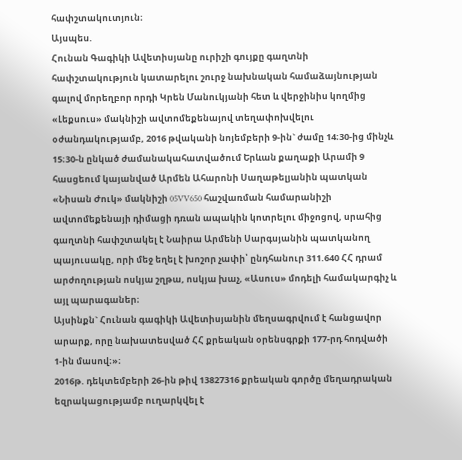հափշտակուտյուն։
Այսպես.
Հունան Գագիկի Ավետիսյանը ուրիշի գույքը գաղտնի հափշտակություն կատարելու շուրջ նախնական համաձայնության գալով մորեղբոր որդի Կրեն Մանուկյանի հետ և վերջինիս կողմից «Լեքսուս» մակնիշի ավտոմեքենայով տեղափոխվելու օժանդակությամբ, 2016 թվականի նոյեմբերի 9-ին` ժամը 14։30-ից մինչև 15։30-ն ընկած ժամանակահատվածում Երևան քաղաքի Արամի 9 հասցեում կայանված Արմեն Ահարոնի Սաղաթելյանին պատկան «Նիսան Ժուկ» մակնիշի 05VV650 հաշվառման համարանիշի ավտոմեքենայի դիմացի դռան ապակին կոտրելու միջոցով, սրահից գաղտնի հափշտակել է Նաիրա Արմենի Սարգսյանին պատկանող պայուսակը, որի մեջ եղել է խոշոր չափի՝ ընդհանուր 311.640 ՀՀ դրամ արժողության ոսկյա շղթա, ոսկյա խաչ, «Ասուս» մոդելի համակարգիչ և այլ պարագաներ։
Այսինքն` Հունան գագիկի Ավետիսյանին մեղսագրվում է հանցավոր արարք, որը նախատեսված ՀՀ քրեական օրենսգրքի 177-րդ հոդվածի 1-ին մասով։»։
2016թ. դեկտեմբերի 26-ին թիվ 13827316 քրեական գործը մեղադրական եզրակացությամբ ուղարկվել է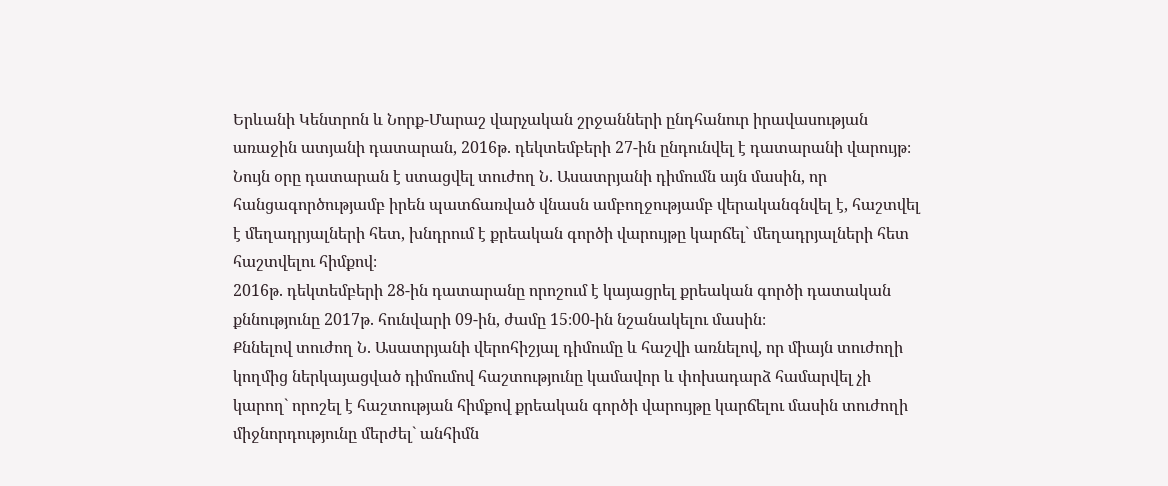Երևանի Կենտրոն և Նորք-Մարաշ վարչական շրջանների ընդհանուր իրավասության առաջին ատյանի դատարան, 2016թ. դեկտեմբերի 27-ին ընդունվել է դատարանի վարույթ։
Նույն օրը դատարան է ստացվել տուժող Ն. Ասատրյանի դիմումն այն մասին, որ հանցագործությամբ իրեն պատճառված վնասն ամբողջությամբ վերականգնվել է, հաշտվել է մեղադրյալների հետ, խնդրում է քրեական գործի վարույթը կարճել` մեղադրյալների հետ հաշտվելու հիմքով։
2016թ. դեկտեմբերի 28-ին դատարանը որոշում է կայացրել քրեական գործի դատական քննությունը 2017թ. հունվարի 09-ին, ժամը 15։00-ին նշանակելու մասին։
Քննելով տուժող Ն. Ասատրյանի վերոհիշյալ դիմումը և հաշվի առնելով, որ միայն տուժողի կողմից ներկայացված դիմումով հաշտությունը կամավոր և փոխադարձ համարվել չի կարող` որոշել է հաշտության հիմքով քրեական գործի վարույթը կարճելու մասին տուժողի միջնորդությունը մերժել` անհիմն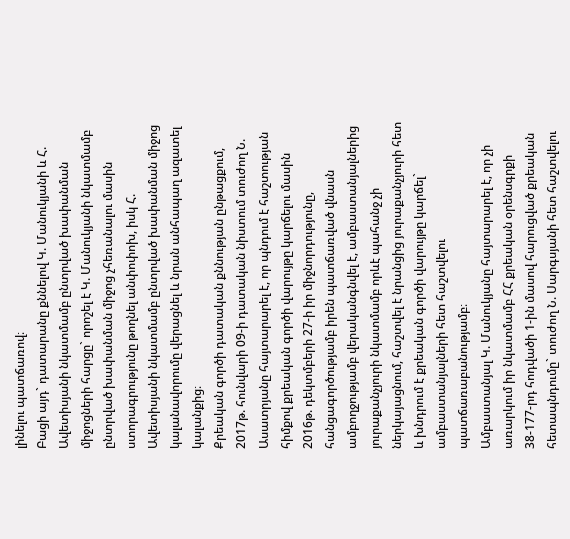լինելու պատճառով։
Բացի այդ` դատարանը քննելով Կ. Մանուկյանի և Հ. Ավետիսյանի նկատմամբ ընտրված խափանման միջոցների հարցը` որոշել է Կ. Մանուկյանի նկատմամբ ընտրված խափանման միջոց չհեռանալու մասին ստորագրությունը թողնել անփոփոխ, իսկ Հ. Ավետիսյանի նկատմամբ ընտրված խափանման միջոց կալանավորումը վերացնել և նրան անհապաղ ազատել կալանքից։
Քրեական գործի դատական քննության ընթացքում, 2017թ. հունվարի 09-ի դատական նիստում տուժող Ն. Ասատրյանը հայտարարել է, որ պնդում է հաշտության հիմքով քրեական գործի վարույթը կարճելու մասին 2016թ. դեկտմբերի 27-ի իր միջնորդությունը, հանցագործությամբ իրեն պատճառված վնասն ամբողջությամբ վերականգնվել է, ամբաստանյալներից յուրաքանչյուրի նկատմամբ որևէ պահանջ չի ներկայացնում, հաշտվել է նրանցից յուրաքանչյուրի հետ և խնդրում է քրեական գործի վարույթը կարճել` ամբաստանյալների հետ հաշտվելու պատճառաբանությամբ։
Ամբաստանյալ Կ. Մանուկյանը հայտարարել է, որ չի առարկում իր նկատմամբ ՀՀ քրեական օրենսգրքի 38-177-րդ հոդվածի 1-ին մասով հարուցված քրեական հետապնդումը` տուժող Ն. Սարգսյանի հետ հաշտվելու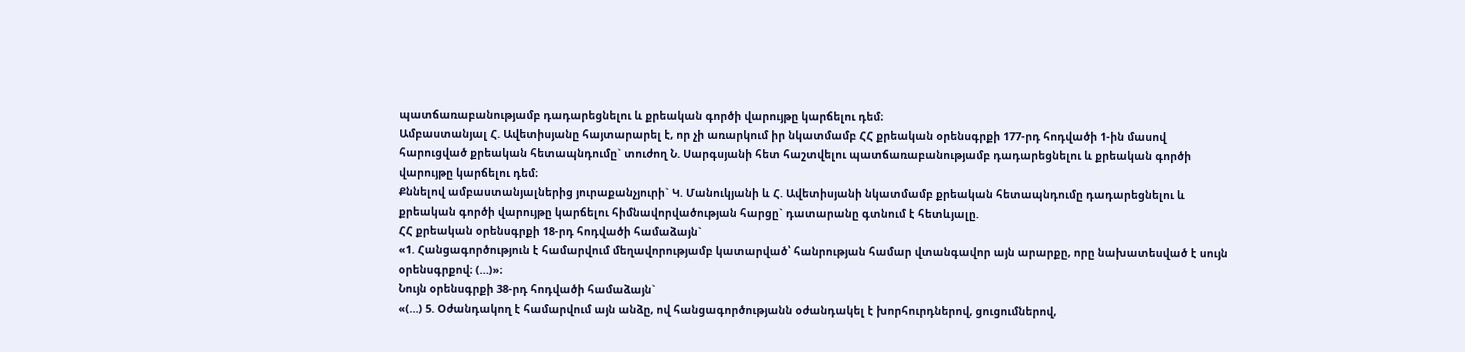պատճառաբանությամբ դադարեցնելու և քրեական գործի վարույթը կարճելու դեմ։
Ամբաստանյալ Հ. Ավետիսյանը հայտարարել է, որ չի առարկում իր նկատմամբ ՀՀ քրեական օրենսգրքի 177-րդ հոդվածի 1-ին մասով հարուցված քրեական հետապնդումը` տուժող Ն. Սարգսյանի հետ հաշտվելու պատճառաբանությամբ դադարեցնելու և քրեական գործի վարույթը կարճելու դեմ։
Քննելով ամբաստանյալներից յուրաքանչյուրի` Կ. Մանուկյանի և Հ. Ավետիսյանի նկատմամբ քրեական հետապնդումը դադարեցնելու և քրեական գործի վարույթը կարճելու հիմնավորվածության հարցը` դատարանը գտնում է հետևյալը.
ՀՀ քրեական օրենսգրքի 18-րդ հոդվածի համաձայն`
«1. Հանցագործություն է համարվում մեղավորությամբ կատարված՝ հանրության համար վտանգավոր այն արարքը, որը նախատեսված է սույն օրենսգրքով։ (…)»։
Նույն օրենսգրքի 38-րդ հոդվածի համաձայն`
«(…) 5. Օժանդակող է համարվում այն անձը, ով հանցագործությանն օժանդակել է խորհուրդներով, ցուցումներով,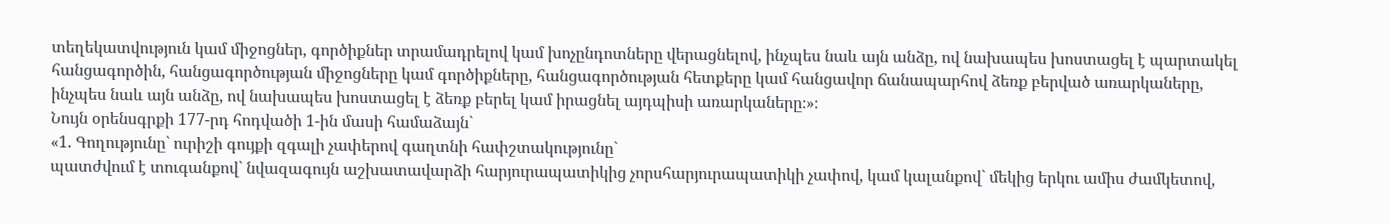տեղեկատվություն կամ միջոցներ, գործիքներ տրամադրելով կամ խոչընդոտները վերացնելով, ինչպես նաև այն անձը, ով նախապես խոստացել է պարտակել հանցագործին, հանցագործության միջոցները կամ գործիքները, հանցագործության հետքերը կամ հանցավոր ճանապարհով ձեռք բերված առարկաները, ինչպես նաև այն անձը, ով նախապես խոստացել է ձեռք բերել կամ իրացնել այդպիսի առարկաները։»։
Նույն օրենսգրքի 177-րդ հոդվածի 1-ին մասի համաձայն`
«1. Գողությունը` ուրիշի գույքի զգալի չափերով գաղտնի հափշտակությունը`
պատժվում է տուգանքով` նվազագույն աշխատավարձի հարյուրապատիկից չորսհարյուրապատիկի չափով, կամ կալանքով` մեկից երկու ամիս ժամկետով,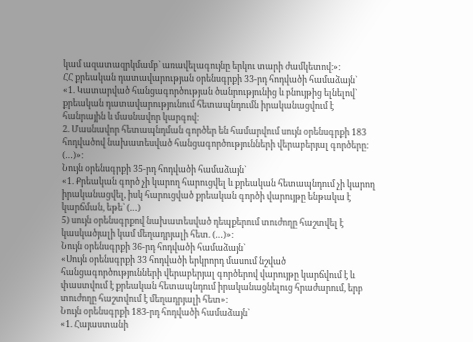կամ ազատազրկմամբ` առավելագույնը երկու տարի ժամկետով։»։
ՀՀ քրեական դատավարության օրենսգրքի 33-րդ հոդվածի համաձայն`
«1. Կատարված հանցագործության ծանրությունից և բնույթից ելնելով` քրեական դատավարությունում հետապնդումն իրականացվում է հանրային և մասնավոր կարգով։
2. Մասնավոր հետապնդման գործեր են համարվում սույն օրենսգրքի 183 հոդվածով նախատեսված հանցագործությունների վերաբերյալ գործերը։ (…)»։
Նույն օրենսգրքի 35-րդ հոդվածի համաձայն`
«1. Քրեական գործ չի կարող հարուցվել և քրեական հետապնդում չի կարող իրականացվել, իսկ հարուցված քրեական գործի վարույթը ենթակա է կարճման, եթե` (…)
5) սույն օրենսգրքով նախատեսված դեպքերում տուժողը հաշտվել է կասկածյալի կամ մեղադրյալի հետ. (…)»։
Նույն օրենսգրքի 36-րդ հոդվածի համաձայն`
«Սույն օրենսգրքի 33 հոդվածի երկրորդ մասում նշված հանցագործությունների վերաբերյալ գործերով վարույթը կարճվում է և փաստվում է քրեական հետապնդում իրականացնելուց հրաժարում, երբ տուժողը հաշտվում է մեղադրյալի հետ»։
Նույն օրենսգրքի 183-րդ հոդվածի համաձայն`
«1. Հայաստանի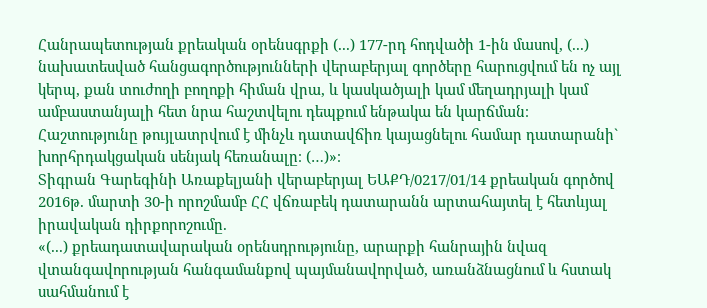Հանրապետության քրեական օրենսգրքի (...) 177-րդ հոդվածի 1-ին մասով, (...) նախատեսված հանցագործությունների վերաբերյալ գործերը հարուցվում են ոչ այլ կերպ, քան տուժողի բողոքի հիման վրա, և կասկածյալի կամ մեղադրյալի կամ ամբաստանյալի հետ նրա հաշտվելու դեպքում ենթակա են կարճման։ Հաշտությունը թույլատրվում է մինչև դատավճիռ կայացնելու համար դատարանի` խորհրդակցական սենյակ հեռանալը։ (…)»։
Տիգրան Գարեգինի Առաքելյանի վերաբերյալ ԵԱՔԴ/0217/01/14 քրեական գործով 2016թ. մարտի 30-ի որոշմամբ ՀՀ վճռաբեկ դատարանն արտահայտել է հետևյալ իրավական դիրքորոշումը.
«(...) քրեադատավարական օրենսդրությունը, արարքի հանրային նվազ վտանգավորության հանգամանքով պայմանավորված, առանձնացնում և հստակ սահմանում է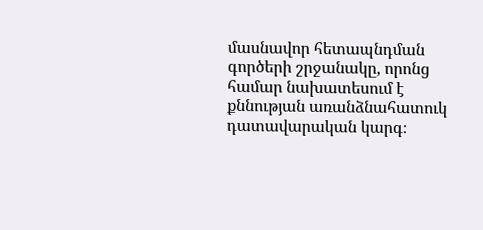մասնավոր հետապնդման գործերի շրջանակը, որոնց համար նախատեսում է քննության առանձնահատուկ դատավարական կարգ։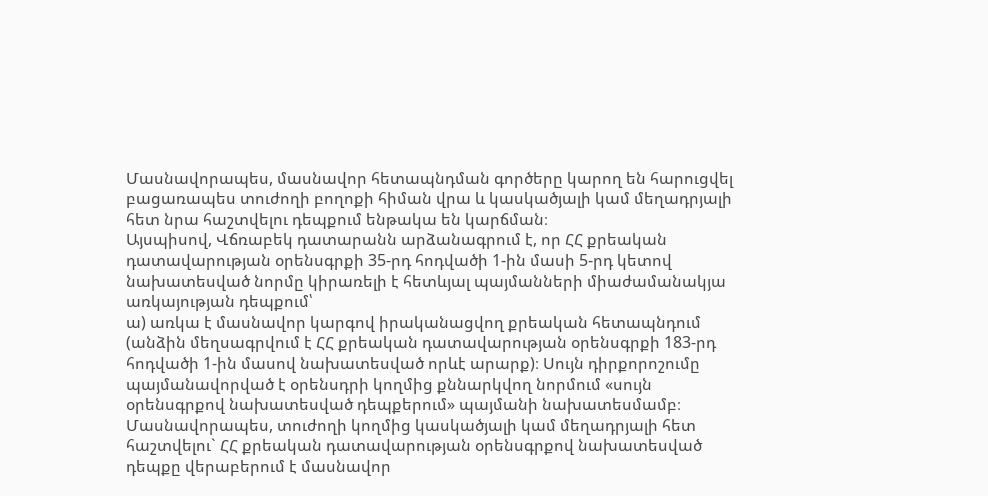Մասնավորապես, մասնավոր հետապնդման գործերը կարող են հարուցվել բացառապես տուժողի բողոքի հիման վրա և կասկածյալի կամ մեղադրյալի հետ նրա հաշտվելու դեպքում ենթակա են կարճման։
Այսպիսով, Վճռաբեկ դատարանն արձանագրում է, որ ՀՀ քրեական դատավարության օրենսգրքի 35-րդ հոդվածի 1-ին մասի 5-րդ կետով նախատեսված նորմը կիրառելի է հետևյալ պայմանների միաժամանակյա առկայության դեպքում՝
ա) առկա է մասնավոր կարգով իրականացվող քրեական հետապնդում (անձին մեղսագրվում է ՀՀ քրեական դատավարության օրենսգրքի 183-րդ հոդվածի 1-ին մասով նախատեսված որևէ արարք)։ Սույն դիրքորոշումը պայմանավորված է օրենսդրի կողմից քննարկվող նորմում «սույն օրենսգրքով նախատեսված դեպքերում» պայմանի նախատեսմամբ։ Մասնավորապես, տուժողի կողմից կասկածյալի կամ մեղադրյալի հետ հաշտվելու` ՀՀ քրեական դատավարության օրենսգրքով նախատեսված դեպքը վերաբերում է մասնավոր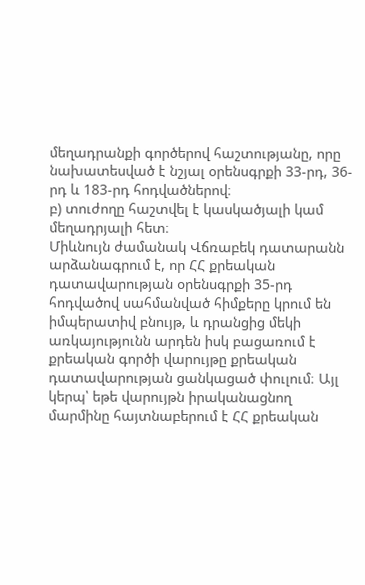մեղադրանքի գործերով հաշտությանը, որը նախատեսված է նշյալ օրենսգրքի 33-րդ, 36-րդ և 183-րդ հոդվածներով։
բ) տուժողը հաշտվել է կասկածյալի կամ մեղադրյալի հետ։
Միևնույն ժամանակ Վճռաբեկ դատարանն արձանագրում է, որ ՀՀ քրեական դատավարության օրենսգրքի 35-րդ հոդվածով սահմանված հիմքերը կրում են իմպերատիվ բնույթ, և դրանցից մեկի առկայությունն արդեն իսկ բացառում է քրեական գործի վարույթը քրեական դատավարության ցանկացած փուլում։ Այլ կերպ՝ եթե վարույթն իրականացնող մարմինը հայտնաբերում է ՀՀ քրեական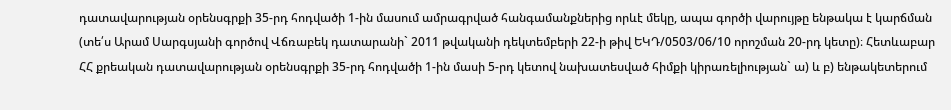դատավարության օրենսգրքի 35-րդ հոդվածի 1-ին մասում ամրագրված հանգամանքներից որևէ մեկը, ապա գործի վարույթը ենթակա է կարճման (տե՛ս Արամ Սարգսյանի գործով Վճռաբեկ դատարանի` 2011 թվականի դեկտեմբերի 22-ի թիվ ԵԿԴ/0503/06/10 որոշման 20-րդ կետը)։ Հետևաբար ՀՀ քրեական դատավարության օրենսգրքի 35-րդ հոդվածի 1-ին մասի 5-րդ կետով նախատեսված հիմքի կիրառելիության` ա) և բ) ենթակետերում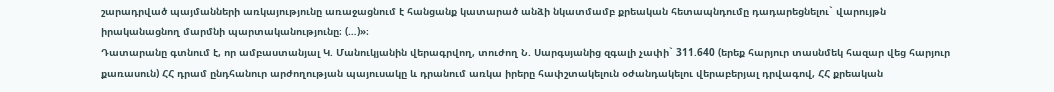շարադրված պայմանների առկայությունը առաջացնում է հանցանք կատարած անձի նկատմամբ քրեական հետապնդումը դադարեցնելու` վարույթն իրականացնող մարմնի պարտականությունը։ (…)»։
Դատարանը գտնում է, որ ամբաստանյալ Կ. Մանուկյանին վերագրվող, տուժող Ն. Սարգսյանից զգալի չափի` 311.640 (երեք հարյուր տասնմեկ հազար վեց հարյուր քառասուն) ՀՀ դրամ ընդհանուր արժողության պայուսակը և դրանում առկա իրերը հափշտակելուն օժանդակելու վերաբերյալ դրվագով, ՀՀ քրեական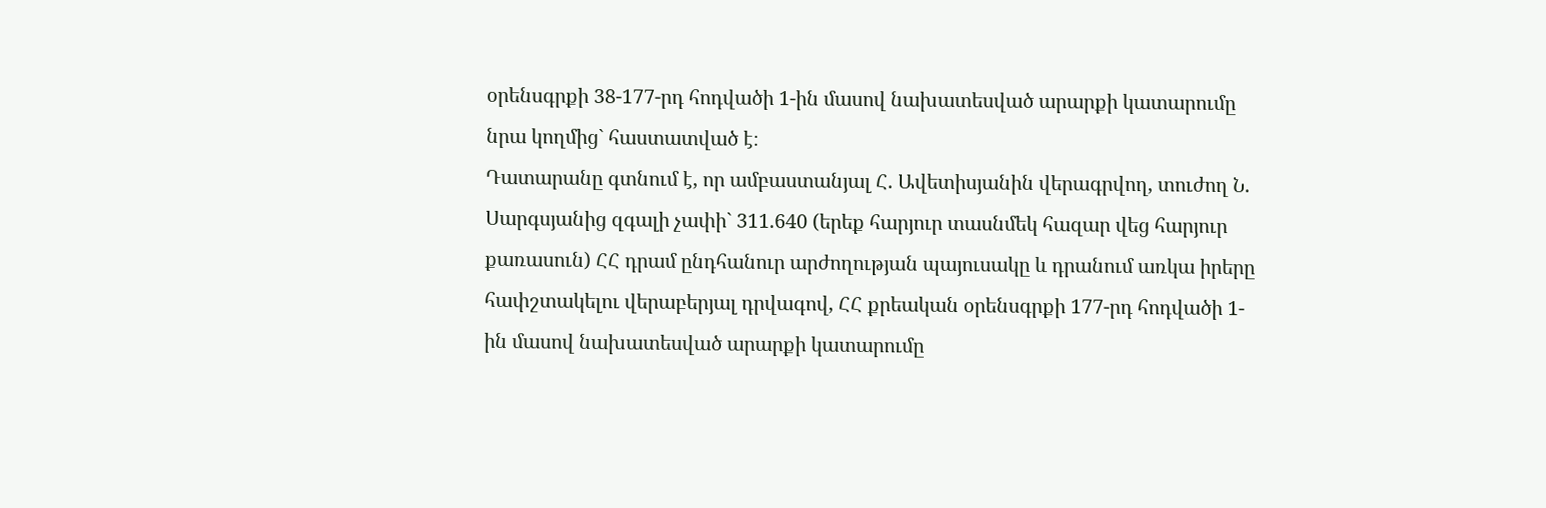օրենսգրքի 38-177-րդ հոդվածի 1-ին մասով նախատեսված արարքի կատարումը նրա կողմից` հաստատված է։
Դատարանը գտնում է, որ ամբաստանյալ Հ. Ավետիսյանին վերագրվող, տուժող Ն. Սարգսյանից զգալի չափի` 311.640 (երեք հարյուր տասնմեկ հազար վեց հարյուր քառասուն) ՀՀ դրամ ընդհանուր արժողության պայուսակը և դրանում առկա իրերը հափշտակելու վերաբերյալ դրվագով, ՀՀ քրեական օրենսգրքի 177-րդ հոդվածի 1-ին մասով նախատեսված արարքի կատարումը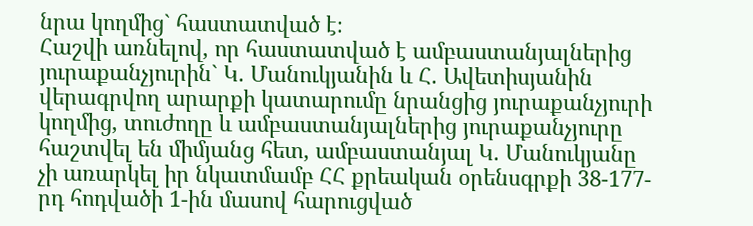նրա կողմից` հաստատված է։
Հաշվի առնելով, որ հաստատված է ամբաստանյալներից յուրաքանչյուրին` Կ. Մանուկյանին և Հ. Ավետիսյանին վերագրվող արարքի կատարումը նրանցից յուրաքանչյուրի կողմից, տուժողը և ամբաստանյալներից յուրաքանչյուրը հաշտվել են միմյանց հետ, ամբաստանյալ Կ. Մանուկյանը չի առարկել իր նկատմամբ ՀՀ քրեական օրենսգրքի 38-177-րդ հոդվածի 1-ին մասով հարուցված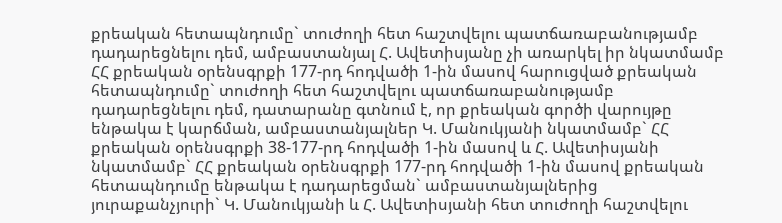քրեական հետապնդումը` տուժողի հետ հաշտվելու պատճառաբանությամբ դադարեցնելու դեմ, ամբաստանյալ Հ. Ավետիսյանը չի առարկել իր նկատմամբ ՀՀ քրեական օրենսգրքի 177-րդ հոդվածի 1-ին մասով հարուցված քրեական հետապնդումը` տուժողի հետ հաշտվելու պատճառաբանությամբ դադարեցնելու դեմ, դատարանը գտնում է, որ քրեական գործի վարույթը ենթակա է կարճման, ամբաստանյալներ Կ. Մանուկյանի նկատմամբ` ՀՀ քրեական օրենսգրքի 38-177-րդ հոդվածի 1-ին մասով և Հ. Ավետիսյանի նկատմամբ` ՀՀ քրեական օրենսգրքի 177-րդ հոդվածի 1-ին մասով քրեական հետապնդումը ենթակա է դադարեցման` ամբաստանյալներից յուրաքանչյուրի` Կ. Մանուկյանի և Հ. Ավետիսյանի հետ տուժողի հաշտվելու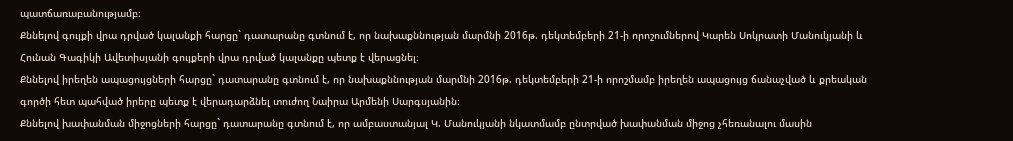պատճառաբանությամբ։
Քննելով գույքի վրա դրված կալանքի հարցը` դատարանը գտնում է, որ նախաքննության մարմնի 2016թ. դեկտեմբերի 21-ի որոշումներով Կարեն Սոկրատի Մանուկյանի և Հունան Գագիկի Ավետիսյանի գույքերի վրա դրված կալանքը պետք է վերացնել։
Քննելով իրեղեն ապացույցների հարցը` դատարանը գտնում է, որ նախաքննության մարմնի 2016թ. դեկտեմբերի 21-ի որոշմամբ իրեղեն ապացույց ճանաչված և քրեական գործի հետ պահված իրերը պետք է վերադարձնել տուժող Նաիրա Արմենի Սարգսյանին։
Քննելով խափանման միջոցների հարցը` դատարանը գտնում է, որ ամբաստանյալ Կ. Մանուկյանի նկատմամբ ընտրված խափանման միջոց չհեռանալու մասին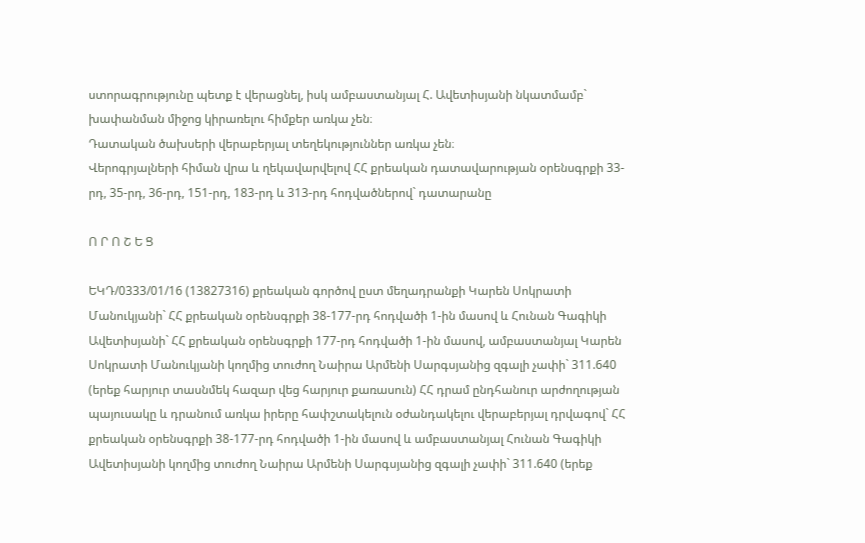ստորագրությունը պետք է վերացնել, իսկ ամբաստանյալ Հ. Ավետիսյանի նկատմամբ` խափանման միջոց կիրառելու հիմքեր առկա չեն։
Դատական ծախսերի վերաբերյալ տեղեկություններ առկա չեն։
Վերոգրյալների հիման վրա և ղեկավարվելով ՀՀ քրեական դատավարության օրենսգրքի 33-րդ, 35-րդ, 36-րդ, 151-րդ, 183-րդ և 313-րդ հոդվածներով` դատարանը

Ո Ր Ո Շ Ե Ց

ԵԿԴ/0333/01/16 (13827316) քրեական գործով ըստ մեղադրանքի Կարեն Սոկրատի Մանուկյանի` ՀՀ քրեական օրենսգրքի 38-177-րդ հոդվածի 1-ին մասով և Հունան Գագիկի Ավետիսյանի` ՀՀ քրեական օրենսգրքի 177-րդ հոդվածի 1-ին մասով, ամբաստանյալ Կարեն Սոկրատի Մանուկյանի կողմից տուժող Նաիրա Արմենի Սարգսյանից զգալի չափի` 311.640 (երեք հարյուր տասնմեկ հազար վեց հարյուր քառասուն) ՀՀ դրամ ընդհանուր արժողության պայուսակը և դրանում առկա իրերը հափշտակելուն օժանդակելու վերաբերյալ դրվագով` ՀՀ քրեական օրենսգրքի 38-177-րդ հոդվածի 1-ին մասով և ամբաստանյալ Հունան Գագիկի Ավետիսյանի կողմից տուժող Նաիրա Արմենի Սարգսյանից զգալի չափի` 311.640 (երեք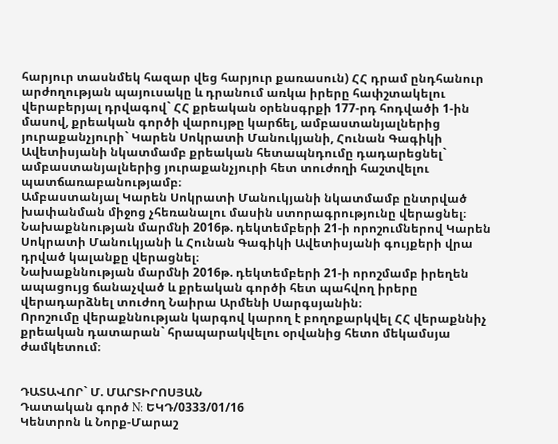հարյուր տասնմեկ հազար վեց հարյուր քառասուն) ՀՀ դրամ ընդհանուր արժողության պայուսակը և դրանում առկա իրերը հափշտակելու վերաբերյալ դրվագով` ՀՀ քրեական օրենսգրքի 177-րդ հոդվածի 1-ին մասով, քրեական գործի վարույթը կարճել, ամբաստանյալներից յուրաքանչյուրի` Կարեն Սոկրատի Մանուկյանի, Հունան Գագիկի Ավետիսյանի նկատմամբ քրեական հետապնդումը դադարեցնել` ամբաստանյալներից յուրաքանչյուրի հետ տուժողի հաշտվելու պատճառաբանությամբ։
Ամբաստանյալ Կարեն Սոկրատի Մանուկյանի նկատմամբ ընտրված խափանման միջոց չհեռանալու մասին ստորագրությունը վերացնել։
Նախաքննության մարմնի 2016թ. դեկտեմբերի 21-ի որոշումներով Կարեն Սոկրատի Մանուկյանի և Հունան Գագիկի Ավետիսյանի գույքերի վրա դրված կալանքը վերացնել։
Նախաքննության մարմնի 2016թ. դեկտեմբերի 21-ի որոշմամբ իրեղեն ապացույց ճանաչված և քրեական գործի հետ պահվող իրերը վերադարձնել տուժող Նաիրա Արմենի Սարգսյանին։
Որոշումը վերաքննության կարգով կարող է բողոքարկվել ՀՀ վերաքննիչ քրեական դատարան` հրապարակվելու օրվանից հետո մեկամսյա ժամկետում։


ԴԱՏԱՎՈՐ` Մ. ՄԱՐՏԻՐՈՍՅԱՆ
Դատական գործ N: ԵԿԴ/0333/01/16
Կենտրոն և Նորք-Մարաշ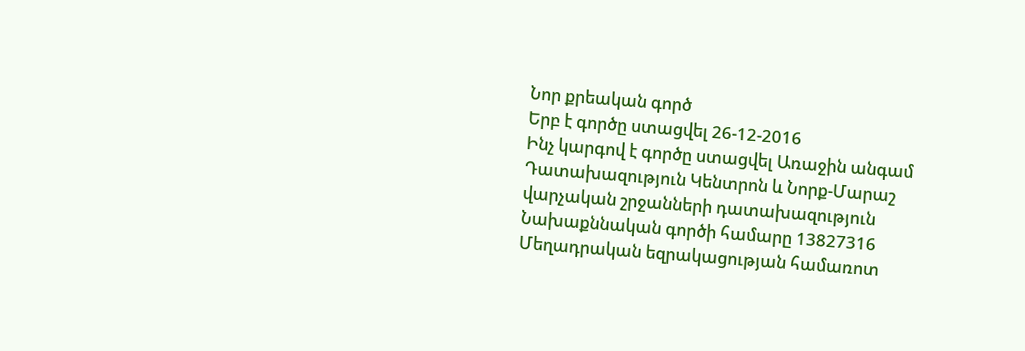Նոր քրեական գործ
Երբ է գործը ստացվել 26-12-2016
Ինչ կարգով է գործը ստացվել Առաջին անգամ
Դատախազություն Կենտրոն և Նորք-Մարաշ վարչական շրջանների դատախազություն
Նախաքննական գործի համարը 13827316
Մեղադրական եզրակացության համառոտ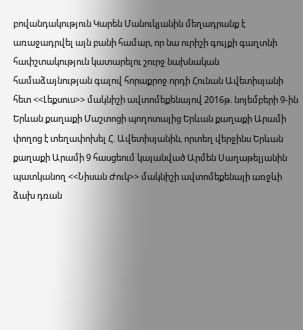բովանդակություն Կարեն Մանուկյանին մեղադրանք է առաջադրվել այն բանի համար, որ նա ուրիշի գույքի գաղտնի հափշտակություն կատարելու շուրջ նախնական համաձայնության գալով հորաքրոջ որդի Հունան Ավետիսյանի հետ <<Լեքսուս>> մակնիշի ավտոմեքենայով 2016թ. նոյեմբերի 9-ին Երևան քաղաքի Մաշտոցի պողոտայից Երևան քաղաքի Արամի փողոց է տեղափոխել Հ. Ավետիսյանին, որտեղ վերջինս Երևան քաղաքի Արամի 9 հասցեում կայանված Արմեն Սաղաթելյանին պատկանող <<Նիսան Ժուկ>> մակնիշի ավտոմեքենայի առջևի ձախ դռան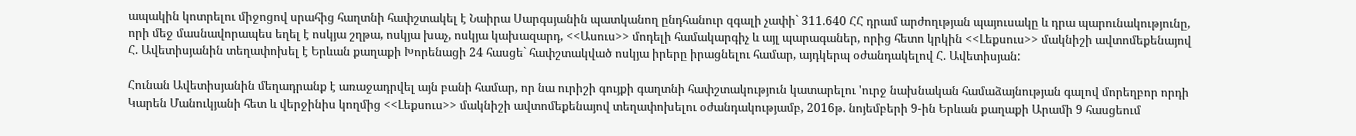ապակին կոտրելու միջոցով սրահից հաղտնի հափշտակել է Նաիրա Սարգսյանին պատկանող ընդհանուր զգալի չափի` 311.640 ՀՀ դրամ արժողւթյան պայուսակը և դրա պարունակությունը, որի մեջ մասնավորապես եղել է ոսկյա շղթա, ոսկյա խաչ, ոսկյա կախազարդ, <<Ասուս>> մոդելի համակարգիչ և այլ պարագաներ, որից հետո կրկին <<Լեքսուս>> մակնիշի ավտոմեքենայով Հ. Ավետիսյանին տեղափոխել է Երևան քաղաքի Խորենացի 24 հասցե` հափշտակված ոսկյա իրերը իրացնելու համար, այդկերպ օժանդակելով Հ. Ավետիսյան:

Հունան Ավետիսյանին մեղադրանք է առաջադրվել այն բանի համար, որ նա ուրիշի գույքի գաղտնի հափշտակություն կատարելու 'ուրջ նախնական համաձայնության գալով մորեղբոր որդի Կարեն Մանուկյանի հետ և վերջինիս կողմից <<Լեքսուս>> մակնիշի ավտոմեքենայով տեղափոխելու օժանդակությամբ, 2016թ. նոյեմբերի 9-ին Երևան քաղաքի Արամի 9 հասցեում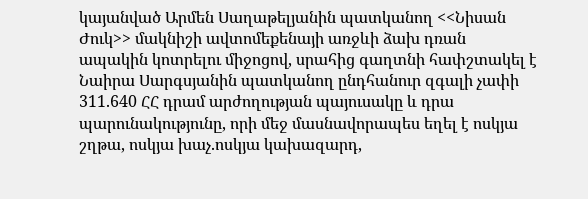կայանված Արմեն Սաղաթելյանին պատկանող <<Նիսան Ժուկ>> մակնիշի ավտոմեքենայի առջևի ձախ դռան ապակին կոտրելու միջոցով, սրահից գաղտնի հափշտակել է Նաիրա Սարգսյանին պատկանող ընդհանուր զգալի չափի 311.640 ՀՀ դրամ արժողության պայուսակը և դրա պարունակությունը, որի մեջ մասնավորապես եղել է ոսկյա շղթա, ոսկյա խաչ.ոսկյա կախազարդ,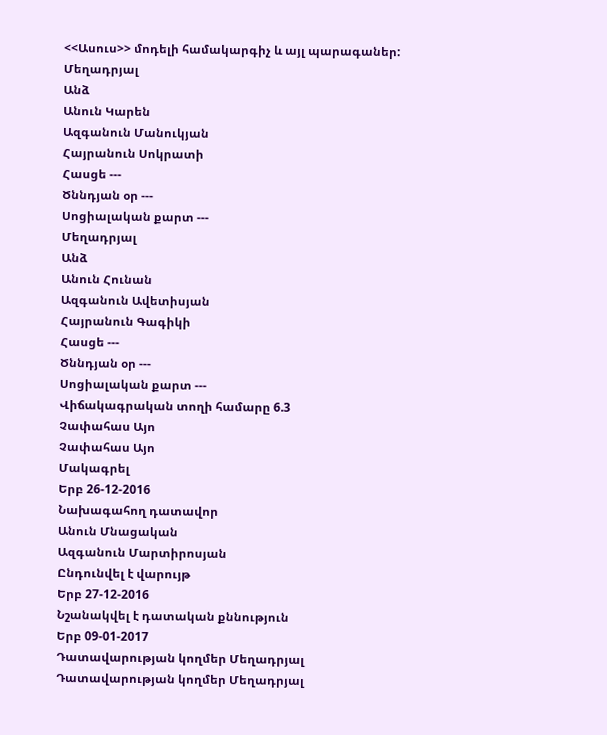<<Ասուս>> մոդելի համակարգիչ և այլ պարագաներ:
Մեղադրյալ
Անձ
Անուն Կարեն
Ազգանուն Մանուկյան
Հայրանուն Սոկրատի
Հասցե ---
Ծննդյան օր ---
Սոցիալական քարտ ---
Մեղադրյալ
Անձ
Անուն Հունան
Ազգանուն Ավետիսյան
Հայրանուն Գագիկի
Հասցե ---
Ծննդյան օր ---
Սոցիալական քարտ ---
Վիճակագրական տողի համարը 6.3
Չափահաս Այո
Չափահաս Այո
Մակագրել
Երբ 26-12-2016
Նախագահող դատավոր
Անուն Մնացական
Ազգանուն Մարտիրոսյան
Ընդունվել է վարույթ
Երբ 27-12-2016
Նշանակվել է դատական քննություն
Երբ 09-01-2017
Դատավարության կողմեր Մեղադրյալ
Դատավարության կողմեր Մեղադրյալ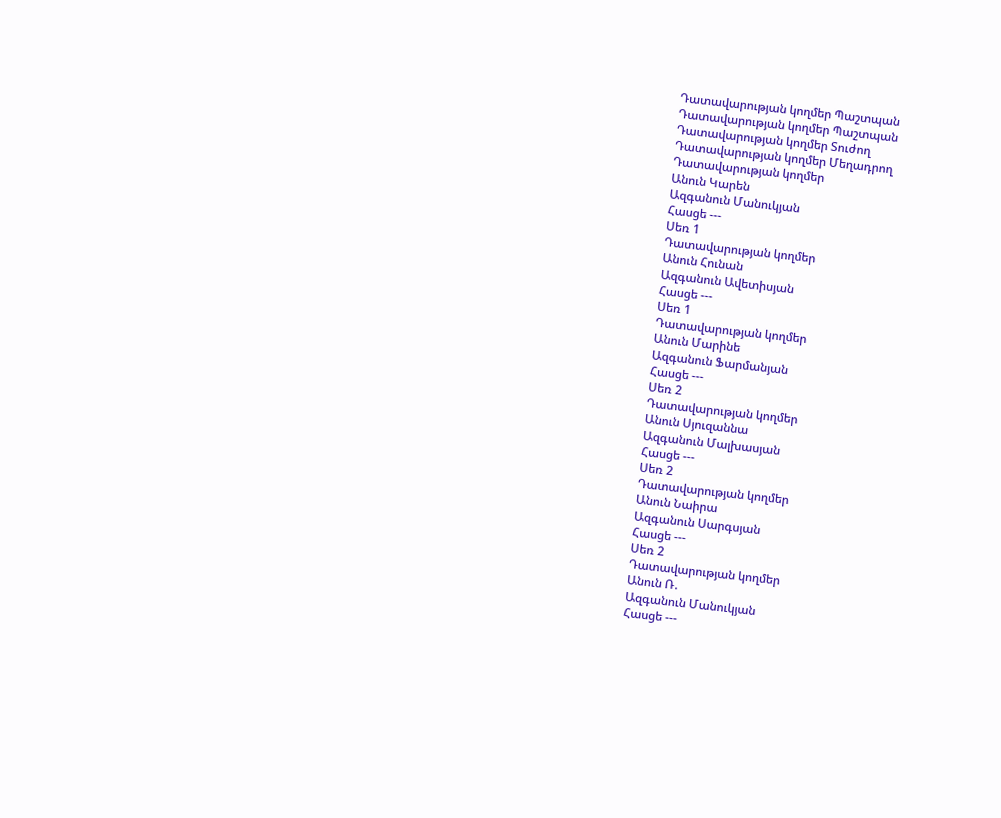Դատավարության կողմեր Պաշտպան
Դատավարության կողմեր Պաշտպան
Դատավարության կողմեր Տուժող
Դատավարության կողմեր Մեղադրող
Դատավարության կողմեր
Անուն Կարեն
Ազգանուն Մանուկյան
Հասցե ---
Սեռ 1
Դատավարության կողմեր
Անուն Հունան
Ազգանուն Ավետիսյան
Հասցե ---
Սեռ 1
Դատավարության կողմեր
Անուն Մարինե
Ազգանուն Ֆարմանյան
Հասցե ---
Սեռ 2
Դատավարության կողմեր
Անուն Սյուզաննա
Ազգանուն Մալխասյան
Հասցե ---
Սեռ 2
Դատավարության կողմեր
Անուն Նաիրա
Ազգանուն Սարգսյան
Հասցե ---
Սեռ 2
Դատավարության կողմեր
Անուն Ռ.
Ազգանուն Մանուկյան
Հասցե ---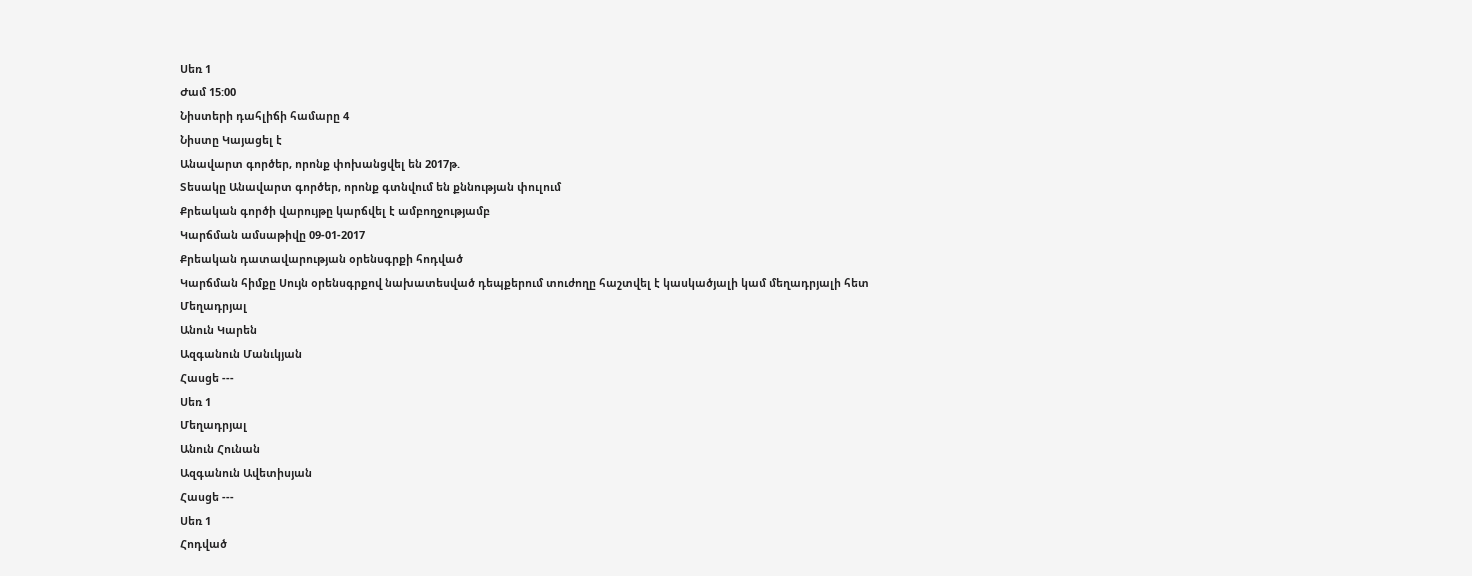Սեռ 1
Ժամ 15:00
Նիստերի դահլիճի համարը 4
Նիստը Կայացել է
Անավարտ գործեր, որոնք փոխանցվել են 2017թ.
Տեսակը Անավարտ գործեր, որոնք գտնվում են քննության փուլում
Քրեական գործի վարույթը կարճվել է ամբողջությամբ
Կարճման ամսաթիվը 09-01-2017
Քրեական դատավարության օրենսգրքի հոդված
Կարճման հիմքը Սույն օրենսգրքով նախատեսված դեպքերում տուժողը հաշտվել է կասկածյալի կամ մեղադրյալի հետ
Մեղադրյալ
Անուն Կարեն
Ազգանուն Մանւկյան
Հասցե ---
Սեռ 1
Մեղադրյալ
Անուն Հունան
Ազգանուն Ավետիսյան
Հասցե ---
Սեռ 1
Հոդված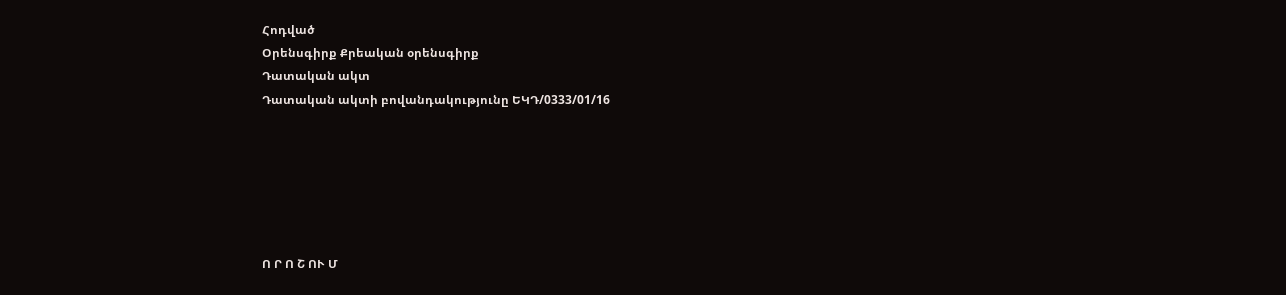Հոդված
Օրենսգիրք Քրեական օրենսգիրք
Դատական ակտ
Դատական ակտի բովանդակությունը ԵԿԴ/0333/01/16






Ո Ր Ո Շ ՈՒ Մ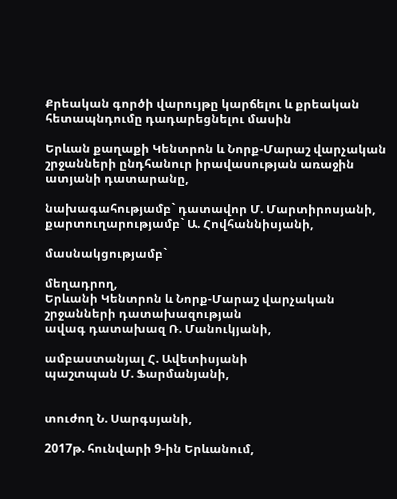Քրեական գործի վարույթը կարճելու և քրեական հետապնդումը դադարեցնելու մասին

Երևան քաղաքի Կենտրոն և Նորք-Մարաշ վարչական շրջանների ընդհանուր իրավասության առաջին ատյանի դատարանը,

նախագահությամբ` դատավոր Մ. Մարտիրոսյանի,
քարտուղարությամբ` Ա. Հովհաննիսյանի,

մասնակցությամբ`

մեղադրող,
Երևանի Կենտրոն և Նորք-Մարաշ վարչական
շրջանների դատախազության
ավագ դատախազ Ռ. Մանուկյանի,

ամբաստանյալ Հ. Ավետիսյանի
պաշտպան Մ. Ֆարմանյանի,


տուժող Ն. Սարգսյանի,

2017թ. հունվարի 9-ին Երևանում,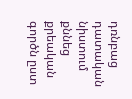դռնբաց դատական նիստում քննեց քրեական գործն ըստ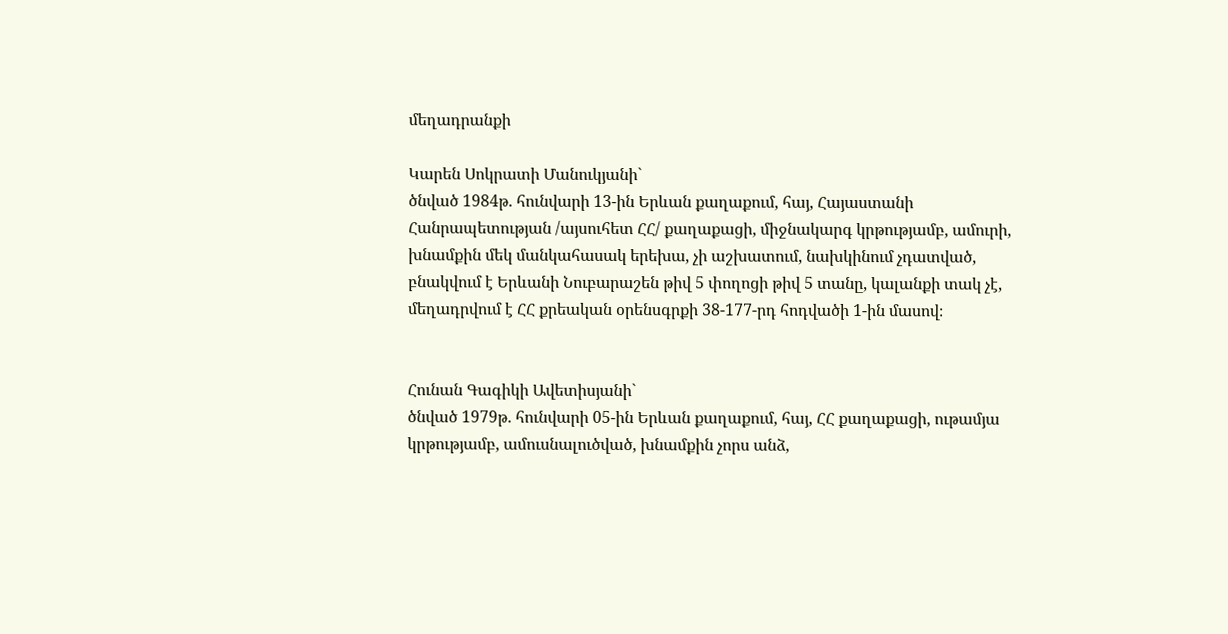մեղադրանքի

Կարեն Սոկրատի Մանուկյանի`
ծնված 1984թ. հունվարի 13-ին Երևան քաղաքում, հայ, Հայաստանի Հանրապետության /այսուհետ ՀՀ/ քաղաքացի, միջնակարգ կրթությամբ, ամուրի, խնամքին մեկ մանկահասակ երեխա, չի աշխատում, նախկինում չդատված, բնակվում է Երևանի Նուբարաշեն թիվ 5 փողոցի թիվ 5 տանը, կալանքի տակ չէ, մեղադրվում է ՀՀ քրեական օրենսգրքի 38-177-րդ հոդվածի 1-ին մասով։


Հունան Գագիկի Ավետիսյանի`
ծնված 1979թ. հունվարի 05-ին Երևան քաղաքում, հայ, ՀՀ քաղաքացի, ութամյա կրթությամբ, ամուսնալուծված, խնամքին չորս անձ,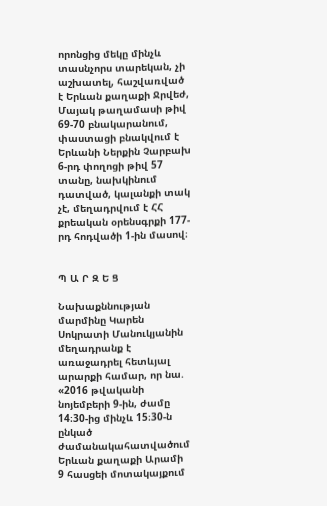որոնցից մեկը մինչև տասնչորս տարեկան, չի աշխատել, հաշվառված է Երևան քաղաքի Ջրվեժ, Մայակ թաղամասի թիվ 69-70 բնակարանում, փաստացի բնակվում է Երևանի Ներքին Չարբախ 6-րդ փողոցի թիվ 57 տանը, նախկինում դատված, կալանքի տակ չէ, մեղադրվում է ՀՀ քրեական օրենսգրքի 177-րդ հոդվածի 1-ին մասով։


Պ Ա Ր Զ Ե Ց

Նախաքննության մարմինը Կարեն Սոկրատի Մանուկյանին մեղադրանք է առաջադրել հետևյալ արարքի համար, որ նա. «2016 թվականի նոյեմբերի 9-ին, ժամը 14։30-ից մինչև 15։30-ն ընկած ժամանակահատվածում Երևան քաղաքի Արամի 9 հասցեի մոտակայքում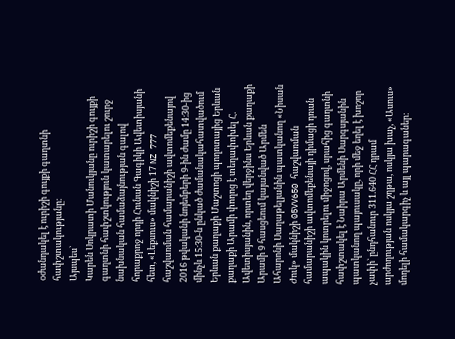oժանդակել է ուրիշի գույքի գաղտնի հափշտակությանը։
Այսպես`
Կարեն Սոկրատի Մանուկյանը ուրիշի գույքի գաղտնի հափշտկություն կատարելու շուրջ նախնական համաձայնության գալով հորաքրոջ որդի Հունան Գագիկի Ավետիսյանի հետ, «Լեքսուս» մակնիշի 17 NZ 777 հաշվառման համարանիշի ավտոմեքենայով 2016 թվականի նոյեմբերի 9-ին ժամը 14։30-ից մինչև 15։30-ն ընկած ժամանակահատվածում Երևան քաղաքի Մաշտոցի պողոտայից Երևան քաղաքի Արամի փողոց է տեղափոխել Հ. Ավետիսյանին, որտեղ վերջինս Երևան քաղաքի Արամի 9 հասցեում կայանված Արմեն Ահարոնի Սաղաթելյանին պատկանող «Նիսան Ժուկ» մակնիշի 05VV650 հաշվառման համարանիշի ավտոմեքենայի դիմացի դռան ապակին կոտրելու միջոցով, սրահից գաղտնի հափշտակել է Նաիրա Արմենի Սարգսյանին պատկանող պայուսակը, որի մեջ եղել է խոշոր չափի` ընդհանուր 311.640 ՀՀ դրամ արժողության ոսկյա շղթա, ոսկյա խաչ, «Ասուս» մոդելի համակարգիչ և այլ պարագաներ։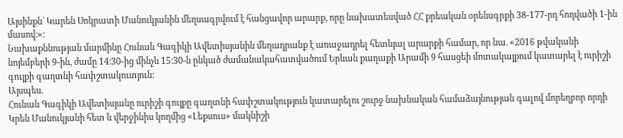Այսինքն` Կարեն Սոկրատի Մանուկյանին մեղսագրվում է հանցավոր արարք, որը նախատեսված ՀՀ քրեական օրենսգրքի 38-177-րդ հոդվածի 1-ին մասով։»։
Նախաքննության մարմինը Հունան Գագիկի Ավետիսյանին մեղադրանք է առաջադրել հետևյալ արարքի համար, որ նա. «2016 թվականի նոյեմբերի 9-ին, ժամը 14։30-ից մինչև 15։30-ն ընկած ժամանակահատվածում Երևան քաղաքի Արամի 9 հասցեի մոտակայքում կատարել է ուրիշի գույքի գաղտնի հափշտակուտյուն։
Այսպես.
Հունան Գագիկի Ավետիսյանը ուրիշի գույքը գաղտնի հափշտակություն կատարելու շուրջ նախնական համաձայնության գալով մորեղբոր որդի Կրեն Մանուկյանի հետ և վերջինիս կողմից «Լեքսուս» մակնիշի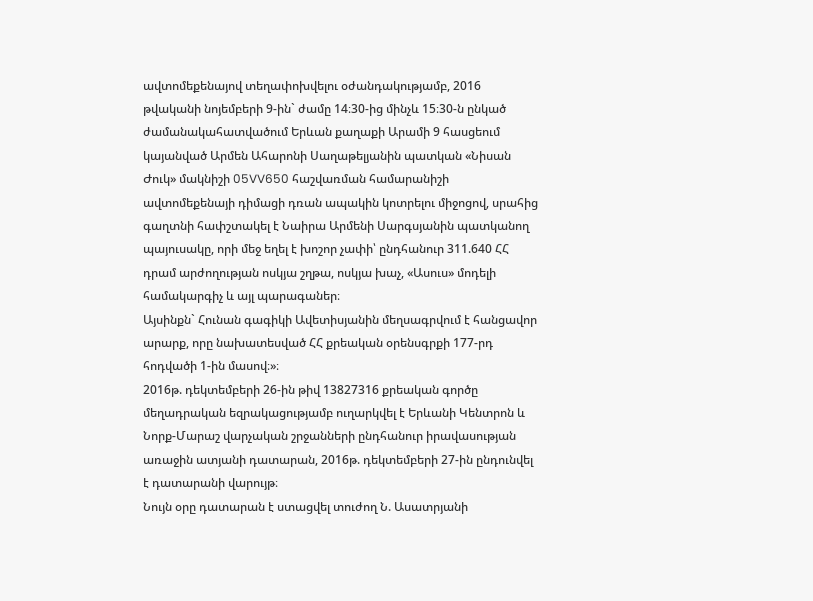ավտոմեքենայով տեղափոխվելու օժանդակությամբ, 2016 թվականի նոյեմբերի 9-ին` ժամը 14։30-ից մինչև 15։30-ն ընկած ժամանակահատվածում Երևան քաղաքի Արամի 9 հասցեում կայանված Արմեն Ահարոնի Սաղաթելյանին պատկան «Նիսան Ժուկ» մակնիշի 05VV650 հաշվառման համարանիշի ավտոմեքենայի դիմացի դռան ապակին կոտրելու միջոցով, սրահից գաղտնի հափշտակել է Նաիրա Արմենի Սարգսյանին պատկանող պայուսակը, որի մեջ եղել է խոշոր չափի՝ ընդհանուր 311.640 ՀՀ դրամ արժողության ոսկյա շղթա, ոսկյա խաչ, «Ասուս» մոդելի համակարգիչ և այլ պարագաներ։
Այսինքն` Հունան գագիկի Ավետիսյանին մեղսագրվում է հանցավոր արարք, որը նախատեսված ՀՀ քրեական օրենսգրքի 177-րդ հոդվածի 1-ին մասով։»։
2016թ. դեկտեմբերի 26-ին թիվ 13827316 քրեական գործը մեղադրական եզրակացությամբ ուղարկվել է Երևանի Կենտրոն և Նորք-Մարաշ վարչական շրջանների ընդհանուր իրավասության առաջին ատյանի դատարան, 2016թ. դեկտեմբերի 27-ին ընդունվել է դատարանի վարույթ։
Նույն օրը դատարան է ստացվել տուժող Ն. Ասատրյանի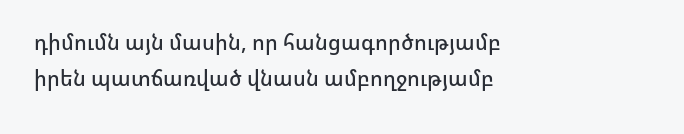դիմումն այն մասին, որ հանցագործությամբ իրեն պատճառված վնասն ամբողջությամբ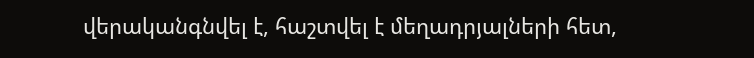վերականգնվել է, հաշտվել է մեղադրյալների հետ,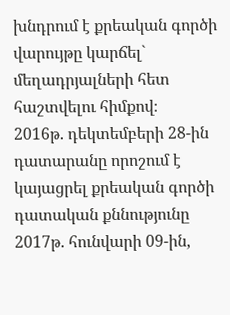խնդրում է քրեական գործի վարույթը կարճել` մեղադրյալների հետ հաշտվելու հիմքով։
2016թ. դեկտեմբերի 28-ին դատարանը որոշում է կայացրել քրեական գործի դատական քննությունը 2017թ. հունվարի 09-ին,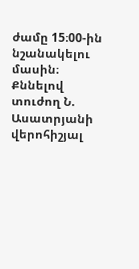ժամը 15։00-ին նշանակելու մասին։
Քննելով տուժող Ն. Ասատրյանի վերոհիշյալ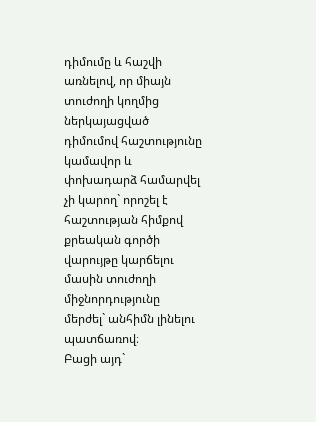դիմումը և հաշվի առնելով, որ միայն տուժողի կողմից ներկայացված դիմումով հաշտությունը կամավոր և փոխադարձ համարվել չի կարող` որոշել է հաշտության հիմքով քրեական գործի վարույթը կարճելու մասին տուժողի միջնորդությունը մերժել` անհիմն լինելու պատճառով։
Բացի այդ`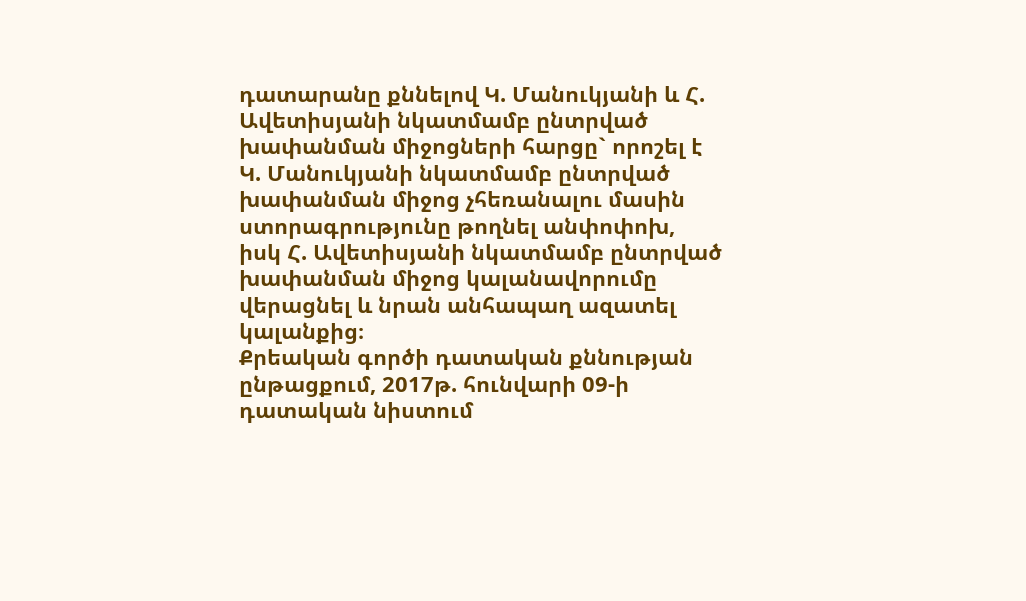դատարանը քննելով Կ. Մանուկյանի և Հ. Ավետիսյանի նկատմամբ ընտրված խափանման միջոցների հարցը` որոշել է Կ. Մանուկյանի նկատմամբ ընտրված խափանման միջոց չհեռանալու մասին ստորագրությունը թողնել անփոփոխ, իսկ Հ. Ավետիսյանի նկատմամբ ընտրված խափանման միջոց կալանավորումը վերացնել և նրան անհապաղ ազատել կալանքից։
Քրեական գործի դատական քննության ընթացքում, 2017թ. հունվարի 09-ի դատական նիստում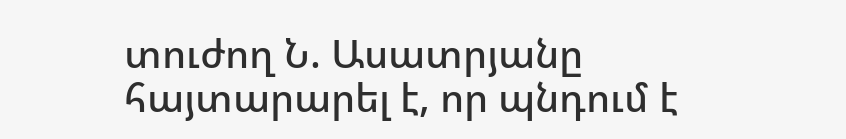տուժող Ն. Ասատրյանը հայտարարել է, որ պնդում է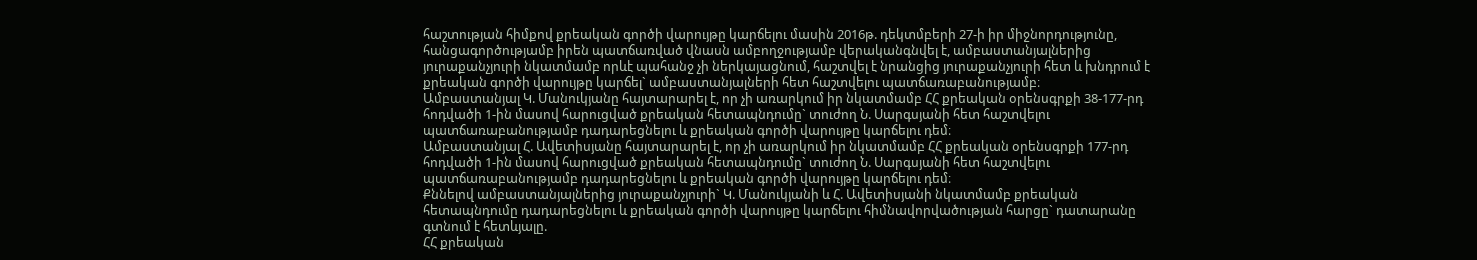հաշտության հիմքով քրեական գործի վարույթը կարճելու մասին 2016թ. դեկտմբերի 27-ի իր միջնորդությունը, հանցագործությամբ իրեն պատճառված վնասն ամբողջությամբ վերականգնվել է, ամբաստանյալներից յուրաքանչյուրի նկատմամբ որևէ պահանջ չի ներկայացնում, հաշտվել է նրանցից յուրաքանչյուրի հետ և խնդրում է քրեական գործի վարույթը կարճել` ամբաստանյալների հետ հաշտվելու պատճառաբանությամբ։
Ամբաստանյալ Կ. Մանուկյանը հայտարարել է, որ չի առարկում իր նկատմամբ ՀՀ քրեական օրենսգրքի 38-177-րդ հոդվածի 1-ին մասով հարուցված քրեական հետապնդումը` տուժող Ն. Սարգսյանի հետ հաշտվելու պատճառաբանությամբ դադարեցնելու և քրեական գործի վարույթը կարճելու դեմ։
Ամբաստանյալ Հ. Ավետիսյանը հայտարարել է, որ չի առարկում իր նկատմամբ ՀՀ քրեական օրենսգրքի 177-րդ հոդվածի 1-ին մասով հարուցված քրեական հետապնդումը` տուժող Ն. Սարգսյանի հետ հաշտվելու պատճառաբանությամբ դադարեցնելու և քրեական գործի վարույթը կարճելու դեմ։
Քննելով ամբաստանյալներից յուրաքանչյուրի` Կ. Մանուկյանի և Հ. Ավետիսյանի նկատմամբ քրեական հետապնդումը դադարեցնելու և քրեական գործի վարույթը կարճելու հիմնավորվածության հարցը` դատարանը գտնում է հետևյալը.
ՀՀ քրեական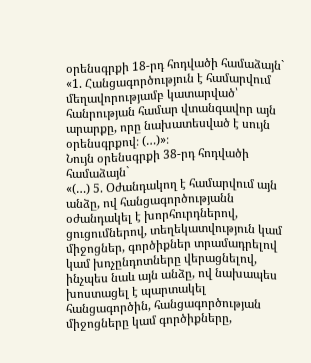օրենսգրքի 18-րդ հոդվածի համաձայն`
«1. Հանցագործություն է համարվում մեղավորությամբ կատարված՝ հանրության համար վտանգավոր այն արարքը, որը նախատեսված է սույն օրենսգրքով։ (…)»։
Նույն օրենսգրքի 38-րդ հոդվածի համաձայն`
«(…) 5. Օժանդակող է համարվում այն անձը, ով հանցագործությանն օժանդակել է խորհուրդներով, ցուցումներով, տեղեկատվություն կամ միջոցներ, գործիքներ տրամադրելով կամ խոչընդոտները վերացնելով, ինչպես նաև այն անձը, ով նախապես խոստացել է պարտակել հանցագործին, հանցագործության միջոցները կամ գործիքները,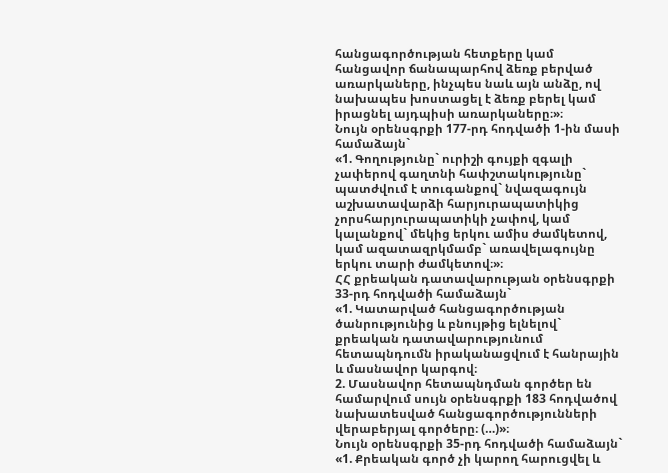հանցագործության հետքերը կամ հանցավոր ճանապարհով ձեռք բերված առարկաները, ինչպես նաև այն անձը, ով նախապես խոստացել է ձեռք բերել կամ իրացնել այդպիսի առարկաները։»։
Նույն օրենսգրքի 177-րդ հոդվածի 1-ին մասի համաձայն`
«1. Գողությունը` ուրիշի գույքի զգալի չափերով գաղտնի հափշտակությունը`
պատժվում է տուգանքով` նվազագույն աշխատավարձի հարյուրապատիկից չորսհարյուրապատիկի չափով, կամ կալանքով` մեկից երկու ամիս ժամկետով, կամ ազատազրկմամբ` առավելագույնը երկու տարի ժամկետով։»։
ՀՀ քրեական դատավարության օրենսգրքի 33-րդ հոդվածի համաձայն`
«1. Կատարված հանցագործության ծանրությունից և բնույթից ելնելով` քրեական դատավարությունում հետապնդումն իրականացվում է հանրային և մասնավոր կարգով։
2. Մասնավոր հետապնդման գործեր են համարվում սույն օրենսգրքի 183 հոդվածով նախատեսված հանցագործությունների վերաբերյալ գործերը։ (…)»։
Նույն օրենսգրքի 35-րդ հոդվածի համաձայն`
«1. Քրեական գործ չի կարող հարուցվել և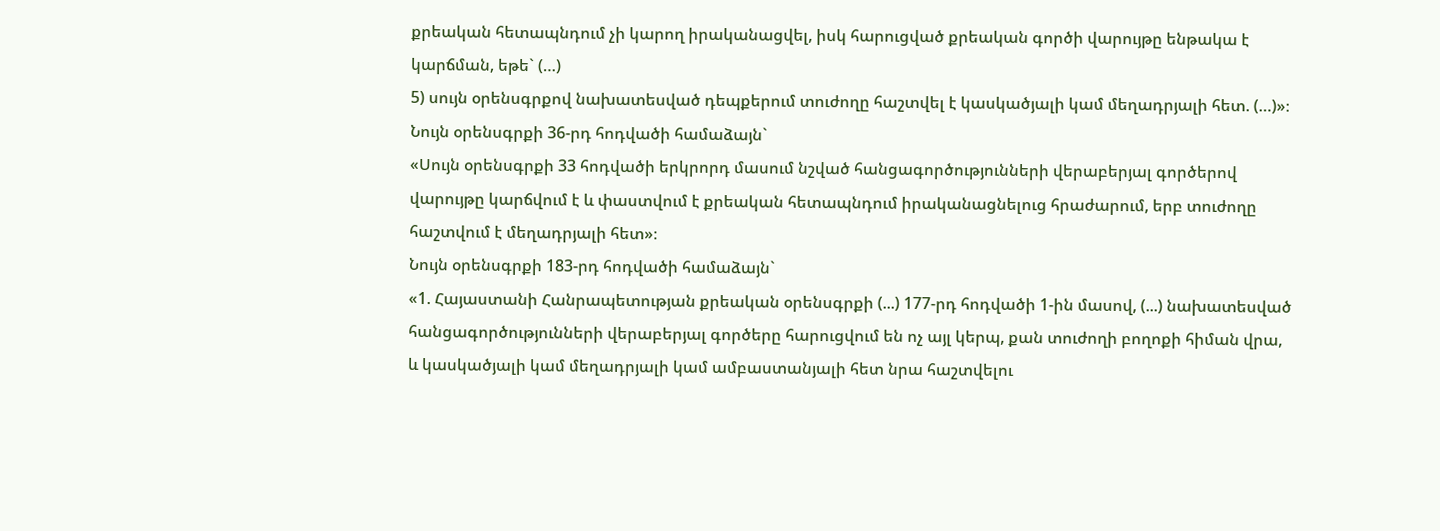քրեական հետապնդում չի կարող իրականացվել, իսկ հարուցված քրեական գործի վարույթը ենթակա է կարճման, եթե` (…)
5) սույն օրենսգրքով նախատեսված դեպքերում տուժողը հաշտվել է կասկածյալի կամ մեղադրյալի հետ. (…)»։
Նույն օրենսգրքի 36-րդ հոդվածի համաձայն`
«Սույն օրենսգրքի 33 հոդվածի երկրորդ մասում նշված հանցագործությունների վերաբերյալ գործերով վարույթը կարճվում է և փաստվում է քրեական հետապնդում իրականացնելուց հրաժարում, երբ տուժողը հաշտվում է մեղադրյալի հետ»։
Նույն օրենսգրքի 183-րդ հոդվածի համաձայն`
«1. Հայաստանի Հանրապետության քրեական օրենսգրքի (...) 177-րդ հոդվածի 1-ին մասով, (...) նախատեսված հանցագործությունների վերաբերյալ գործերը հարուցվում են ոչ այլ կերպ, քան տուժողի բողոքի հիման վրա, և կասկածյալի կամ մեղադրյալի կամ ամբաստանյալի հետ նրա հաշտվելու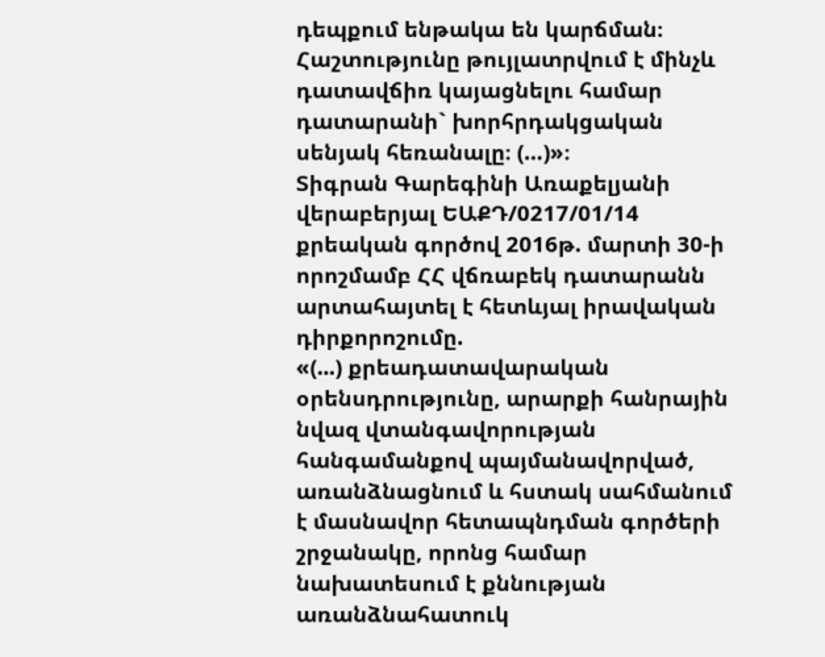դեպքում ենթակա են կարճման։ Հաշտությունը թույլատրվում է մինչև դատավճիռ կայացնելու համար դատարանի` խորհրդակցական սենյակ հեռանալը։ (…)»։
Տիգրան Գարեգինի Առաքելյանի վերաբերյալ ԵԱՔԴ/0217/01/14 քրեական գործով 2016թ. մարտի 30-ի որոշմամբ ՀՀ վճռաբեկ դատարանն արտահայտել է հետևյալ իրավական դիրքորոշումը.
«(...) քրեադատավարական օրենսդրությունը, արարքի հանրային նվազ վտանգավորության հանգամանքով պայմանավորված, առանձնացնում և հստակ սահմանում է մասնավոր հետապնդման գործերի շրջանակը, որոնց համար նախատեսում է քննության առանձնահատուկ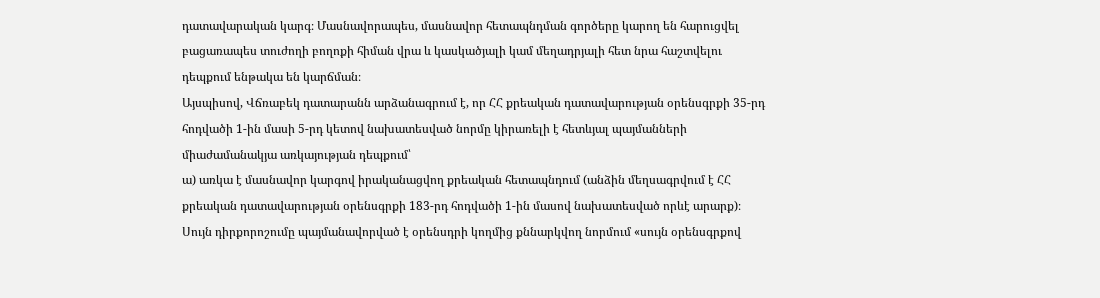դատավարական կարգ։ Մասնավորապես, մասնավոր հետապնդման գործերը կարող են հարուցվել բացառապես տուժողի բողոքի հիման վրա և կասկածյալի կամ մեղադրյալի հետ նրա հաշտվելու դեպքում ենթակա են կարճման։
Այսպիսով, Վճռաբեկ դատարանն արձանագրում է, որ ՀՀ քրեական դատավարության օրենսգրքի 35-րդ հոդվածի 1-ին մասի 5-րդ կետով նախատեսված նորմը կիրառելի է հետևյալ պայմանների միաժամանակյա առկայության դեպքում՝
ա) առկա է մասնավոր կարգով իրականացվող քրեական հետապնդում (անձին մեղսագրվում է ՀՀ քրեական դատավարության օրենսգրքի 183-րդ հոդվածի 1-ին մասով նախատեսված որևէ արարք)։ Սույն դիրքորոշումը պայմանավորված է օրենսդրի կողմից քննարկվող նորմում «սույն օրենսգրքով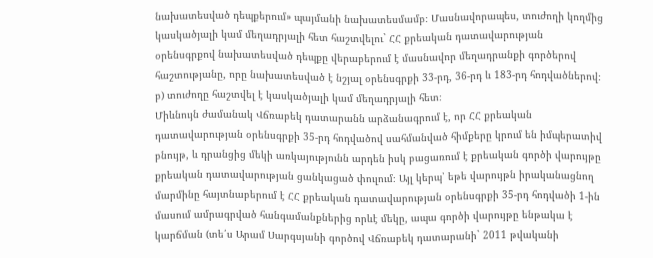նախատեսված դեպքերում» պայմանի նախատեսմամբ։ Մասնավորապես, տուժողի կողմից կասկածյալի կամ մեղադրյալի հետ հաշտվելու` ՀՀ քրեական դատավարության օրենսգրքով նախատեսված դեպքը վերաբերում է մասնավոր մեղադրանքի գործերով հաշտությանը, որը նախատեսված է նշյալ օրենսգրքի 33-րդ, 36-րդ և 183-րդ հոդվածներով։
բ) տուժողը հաշտվել է կասկածյալի կամ մեղադրյալի հետ։
Միևնույն ժամանակ Վճռաբեկ դատարանն արձանագրում է, որ ՀՀ քրեական դատավարության օրենսգրքի 35-րդ հոդվածով սահմանված հիմքերը կրում են իմպերատիվ բնույթ, և դրանցից մեկի առկայությունն արդեն իսկ բացառում է քրեական գործի վարույթը քրեական դատավարության ցանկացած փուլում։ Այլ կերպ՝ եթե վարույթն իրականացնող մարմինը հայտնաբերում է ՀՀ քրեական դատավարության օրենսգրքի 35-րդ հոդվածի 1-ին մասում ամրագրված հանգամանքներից որևէ մեկը, ապա գործի վարույթը ենթակա է կարճման (տե՛ս Արամ Սարգսյանի գործով Վճռաբեկ դատարանի` 2011 թվականի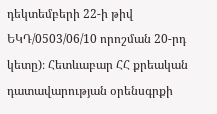դեկտեմբերի 22-ի թիվ ԵԿԴ/0503/06/10 որոշման 20-րդ կետը)։ Հետևաբար ՀՀ քրեական դատավարության օրենսգրքի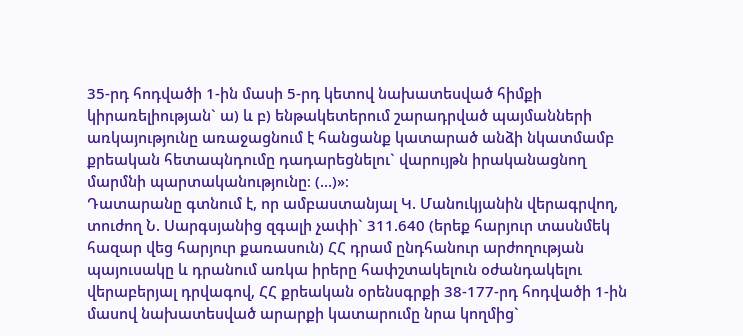35-րդ հոդվածի 1-ին մասի 5-րդ կետով նախատեսված հիմքի կիրառելիության` ա) և բ) ենթակետերում շարադրված պայմանների առկայությունը առաջացնում է հանցանք կատարած անձի նկատմամբ քրեական հետապնդումը դադարեցնելու` վարույթն իրականացնող մարմնի պարտականությունը։ (…)»։
Դատարանը գտնում է, որ ամբաստանյալ Կ. Մանուկյանին վերագրվող, տուժող Ն. Սարգսյանից զգալի չափի` 311.640 (երեք հարյուր տասնմեկ հազար վեց հարյուր քառասուն) ՀՀ դրամ ընդհանուր արժողության պայուսակը և դրանում առկա իրերը հափշտակելուն օժանդակելու վերաբերյալ դրվագով, ՀՀ քրեական օրենսգրքի 38-177-րդ հոդվածի 1-ին մասով նախատեսված արարքի կատարումը նրա կողմից`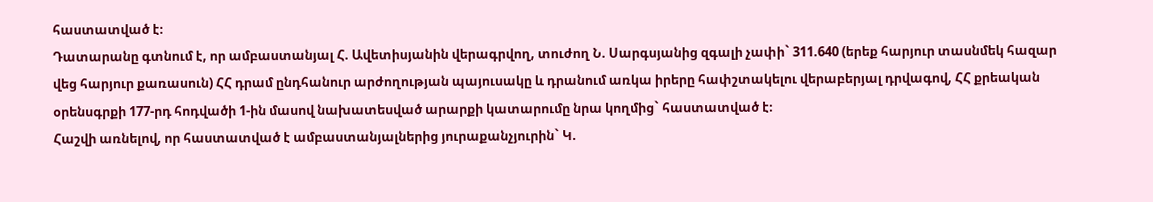հաստատված է։
Դատարանը գտնում է, որ ամբաստանյալ Հ. Ավետիսյանին վերագրվող, տուժող Ն. Սարգսյանից զգալի չափի` 311.640 (երեք հարյուր տասնմեկ հազար վեց հարյուր քառասուն) ՀՀ դրամ ընդհանուր արժողության պայուսակը և դրանում առկա իրերը հափշտակելու վերաբերյալ դրվագով, ՀՀ քրեական օրենսգրքի 177-րդ հոդվածի 1-ին մասով նախատեսված արարքի կատարումը նրա կողմից` հաստատված է։
Հաշվի առնելով, որ հաստատված է ամբաստանյալներից յուրաքանչյուրին` Կ.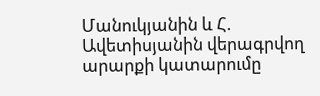Մանուկյանին և Հ. Ավետիսյանին վերագրվող արարքի կատարումը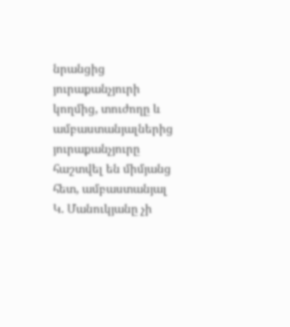նրանցից յուրաքանչյուրի կողմից, տուժողը և ամբաստանյալներից յուրաքանչյուրը հաշտվել են միմյանց հետ, ամբաստանյալ Կ. Մանուկյանը չի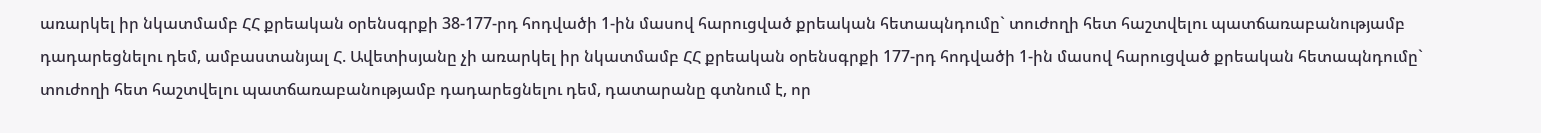առարկել իր նկատմամբ ՀՀ քրեական օրենսգրքի 38-177-րդ հոդվածի 1-ին մասով հարուցված քրեական հետապնդումը` տուժողի հետ հաշտվելու պատճառաբանությամբ դադարեցնելու դեմ, ամբաստանյալ Հ. Ավետիսյանը չի առարկել իր նկատմամբ ՀՀ քրեական օրենսգրքի 177-րդ հոդվածի 1-ին մասով հարուցված քրեական հետապնդումը` տուժողի հետ հաշտվելու պատճառաբանությամբ դադարեցնելու դեմ, դատարանը գտնում է, որ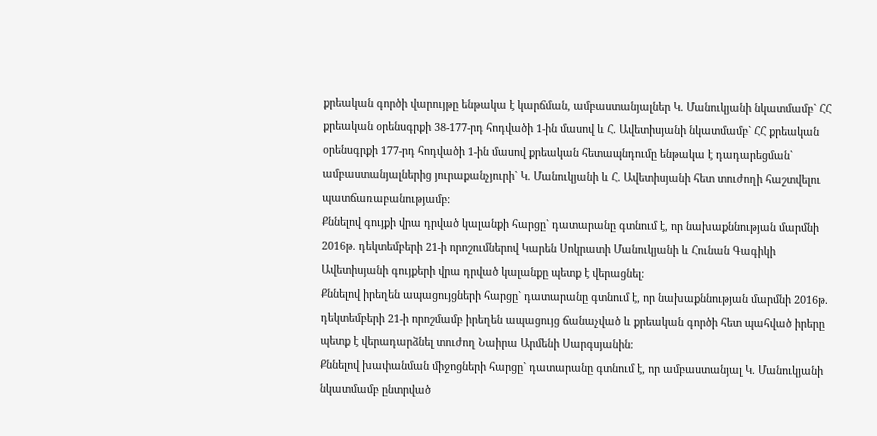քրեական գործի վարույթը ենթակա է կարճման, ամբաստանյալներ Կ. Մանուկյանի նկատմամբ` ՀՀ քրեական օրենսգրքի 38-177-րդ հոդվածի 1-ին մասով և Հ. Ավետիսյանի նկատմամբ` ՀՀ քրեական օրենսգրքի 177-րդ հոդվածի 1-ին մասով քրեական հետապնդումը ենթակա է դադարեցման` ամբաստանյալներից յուրաքանչյուրի` Կ. Մանուկյանի և Հ. Ավետիսյանի հետ տուժողի հաշտվելու պատճառաբանությամբ։
Քննելով գույքի վրա դրված կալանքի հարցը` դատարանը գտնում է, որ նախաքննության մարմնի 2016թ. դեկտեմբերի 21-ի որոշումներով Կարեն Սոկրատի Մանուկյանի և Հունան Գագիկի Ավետիսյանի գույքերի վրա դրված կալանքը պետք է վերացնել։
Քննելով իրեղեն ապացույցների հարցը` դատարանը գտնում է, որ նախաքննության մարմնի 2016թ. դեկտեմբերի 21-ի որոշմամբ իրեղեն ապացույց ճանաչված և քրեական գործի հետ պահված իրերը պետք է վերադարձնել տուժող Նաիրա Արմենի Սարգսյանին։
Քննելով խափանման միջոցների հարցը` դատարանը գտնում է, որ ամբաստանյալ Կ. Մանուկյանի նկատմամբ ընտրված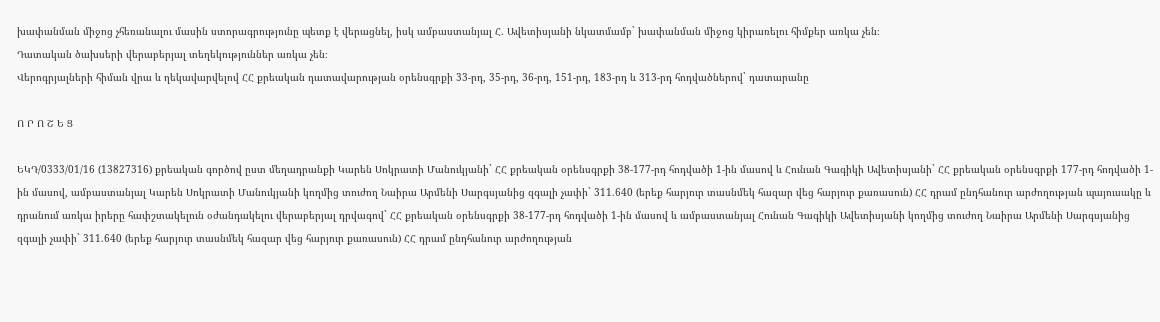խափանման միջոց չհեռանալու մասին ստորագրությունը պետք է վերացնել, իսկ ամբաստանյալ Հ. Ավետիսյանի նկատմամբ` խափանման միջոց կիրառելու հիմքեր առկա չեն։
Դատական ծախսերի վերաբերյալ տեղեկություններ առկա չեն։
Վերոգրյալների հիման վրա և ղեկավարվելով ՀՀ քրեական դատավարության օրենսգրքի 33-րդ, 35-րդ, 36-րդ, 151-րդ, 183-րդ և 313-րդ հոդվածներով` դատարանը

Ո Ր Ո Շ Ե Ց

ԵԿԴ/0333/01/16 (13827316) քրեական գործով ըստ մեղադրանքի Կարեն Սոկրատի Մանուկյանի` ՀՀ քրեական օրենսգրքի 38-177-րդ հոդվածի 1-ին մասով և Հունան Գագիկի Ավետիսյանի` ՀՀ քրեական օրենսգրքի 177-րդ հոդվածի 1-ին մասով, ամբաստանյալ Կարեն Սոկրատի Մանուկյանի կողմից տուժող Նաիրա Արմենի Սարգսյանից զգալի չափի` 311.640 (երեք հարյուր տասնմեկ հազար վեց հարյուր քառասուն) ՀՀ դրամ ընդհանուր արժողության պայուսակը և դրանում առկա իրերը հափշտակելուն օժանդակելու վերաբերյալ դրվագով` ՀՀ քրեական օրենսգրքի 38-177-րդ հոդվածի 1-ին մասով և ամբաստանյալ Հունան Գագիկի Ավետիսյանի կողմից տուժող Նաիրա Արմենի Սարգսյանից զգալի չափի` 311.640 (երեք հարյուր տասնմեկ հազար վեց հարյուր քառասուն) ՀՀ դրամ ընդհանուր արժողության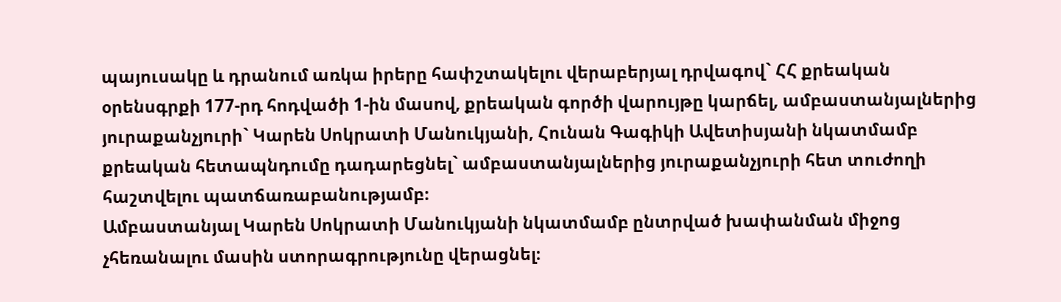պայուսակը և դրանում առկա իրերը հափշտակելու վերաբերյալ դրվագով` ՀՀ քրեական օրենսգրքի 177-րդ հոդվածի 1-ին մասով, քրեական գործի վարույթը կարճել, ամբաստանյալներից յուրաքանչյուրի` Կարեն Սոկրատի Մանուկյանի, Հունան Գագիկի Ավետիսյանի նկատմամբ քրեական հետապնդումը դադարեցնել` ամբաստանյալներից յուրաքանչյուրի հետ տուժողի հաշտվելու պատճառաբանությամբ։
Ամբաստանյալ Կարեն Սոկրատի Մանուկյանի նկատմամբ ընտրված խափանման միջոց չհեռանալու մասին ստորագրությունը վերացնել։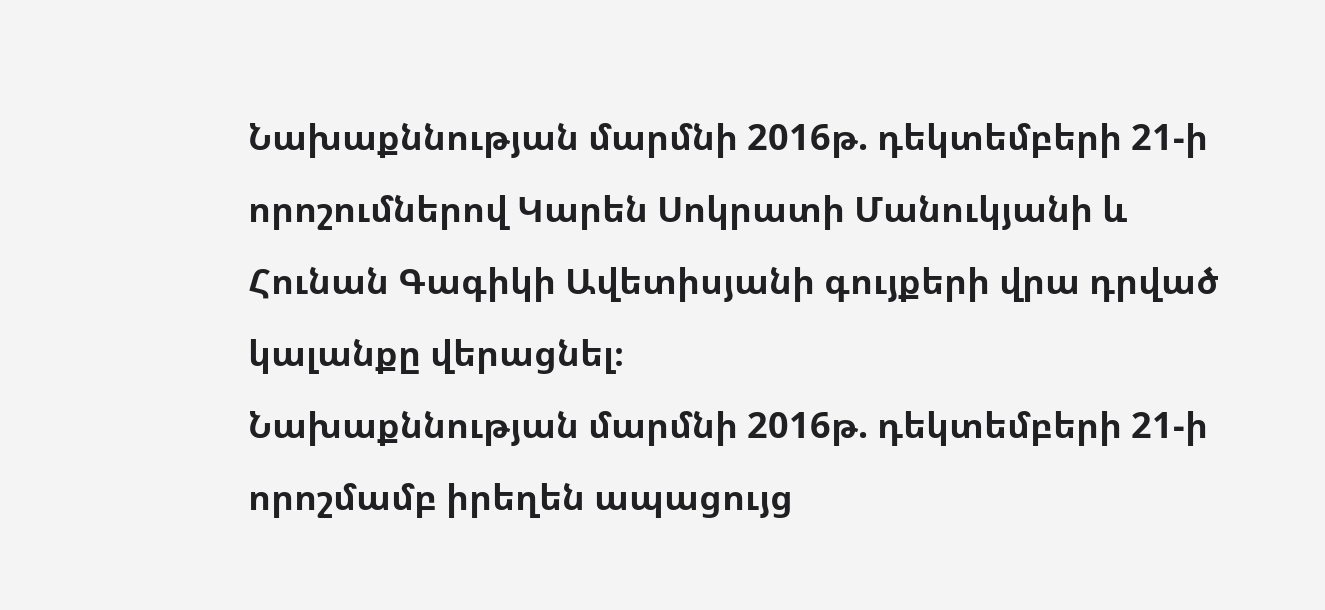Նախաքննության մարմնի 2016թ. դեկտեմբերի 21-ի որոշումներով Կարեն Սոկրատի Մանուկյանի և Հունան Գագիկի Ավետիսյանի գույքերի վրա դրված կալանքը վերացնել։
Նախաքննության մարմնի 2016թ. դեկտեմբերի 21-ի որոշմամբ իրեղեն ապացույց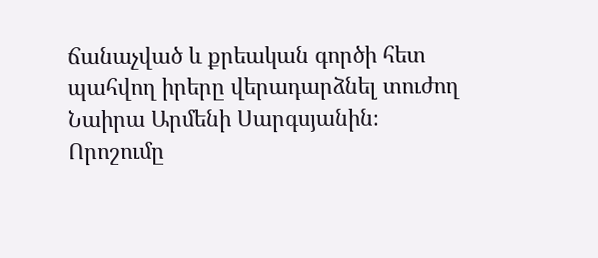ճանաչված և քրեական գործի հետ պահվող իրերը վերադարձնել տուժող Նաիրա Արմենի Սարգսյանին։
Որոշումը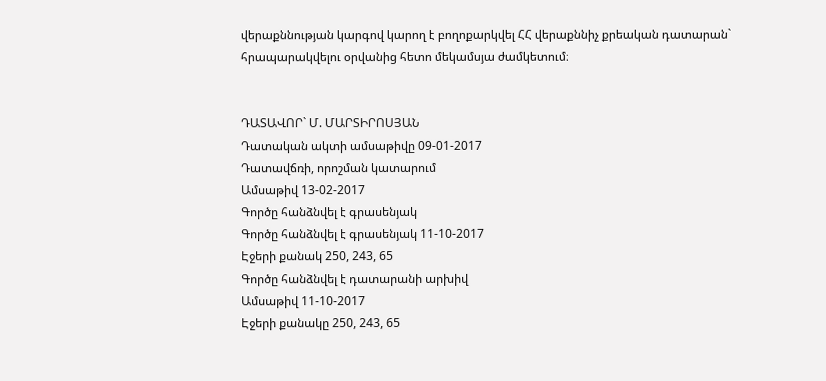վերաքննության կարգով կարող է բողոքարկվել ՀՀ վերաքննիչ քրեական դատարան` հրապարակվելու օրվանից հետո մեկամսյա ժամկետում։


ԴԱՏԱՎՈՐ` Մ. ՄԱՐՏԻՐՈՍՅԱՆ
Դատական ակտի ամսաթիվը 09-01-2017
Դատավճռի, որոշման կատարում
Ամսաթիվ 13-02-2017
Գործը հանձնվել է գրասենյակ
Գործը հանձնվել է գրասենյակ 11-10-2017
Էջերի քանակ 250, 243, 65
Գործը հանձնվել է դատարանի արխիվ
Ամսաթիվ 11-10-2017
Էջերի քանակը 250, 243, 65